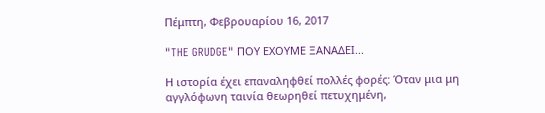Πέμπτη, Φεβρουαρίου 16, 2017

"THE GRUDGE" ΠΟΥ ΕΧΟΥΜΕ ΞΑΝΑΔΕΙ...

Η ιστορία έχει επαναληφθεί πολλές φορές: Όταν μια μη αγγλόφωνη ταινία θεωρηθεί πετυχημένη,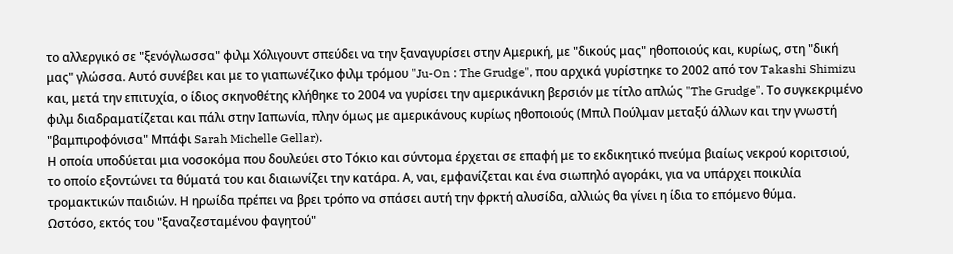το αλλεργικό σε "ξενόγλωσσα" φιλμ Χόλιγουντ σπεύδει να την ξαναγυρίσει στην Αμερική, με "δικούς μας" ηθοποιούς και, κυρίως, στη "δική μας" γλώσσα. Αυτό συνέβει και με το γιαπωνέζικο φιλμ τρόμου "Ju-On : The Grudge", που αρχικά γυρίστηκε το 2002 από τον Takashi Shimizu και, μετά την επιτυχία, ο ίδιος σκηνοθέτης κλήθηκε το 2004 να γυρίσει την αμερικάνικη βερσιόν με τίτλο απλώς "The Grudge". Το συγκεκριμένο φιλμ διαδραματίζεται και πάλι στην Ιαπωνία, πλην όμως με αμερικάνους κυρίως ηθοποιούς (Μπιλ Πούλμαν μεταξύ άλλων και την γνωστή "βαμπιροφόνισα" Μπάφι Sarah Michelle Gellar).
Η οποία υποδύεται μια νοσοκόμα που δουλεύει στο Τόκιο και σύντομα έρχεται σε επαφή με το εκδικητικό πνεύμα βιαίως νεκρού κοριτσιού, το οποίο εξοντώνει τα θύματά του και διαιωνίζει την κατάρα. Α, ναι, εμφανίζεται και ένα σιωπηλό αγοράκι, για να υπάρχει ποικιλία τρομακτικών παιδιών. Η ηρωίδα πρέπει να βρει τρόπο να σπάσει αυτή την φρκτή αλυσίδα, αλλιώς θα γίνει η ίδια το επόμενο θύμα.
Ωστόσο, εκτός του "ξαναζεσταμένου φαγητού"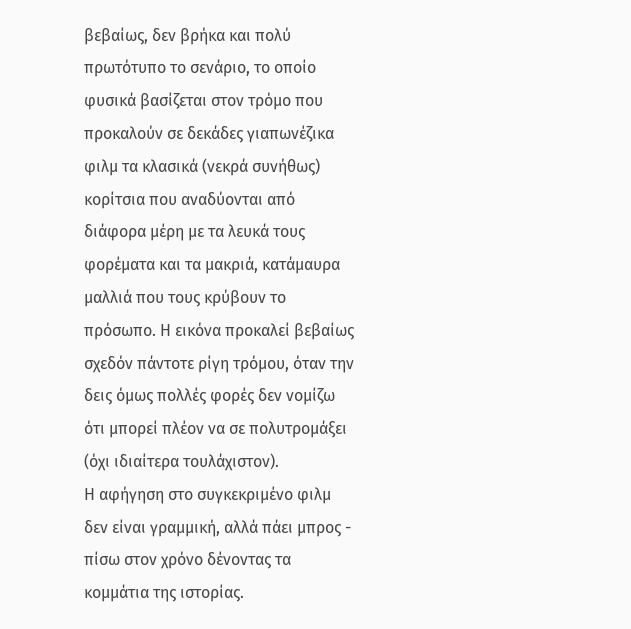βεβαίως, δεν βρήκα και πολύ πρωτότυπο το σενάριο, το οποίο φυσικά βασίζεται στον τρόμο που προκαλούν σε δεκάδες γιαπωνέζικα φιλμ τα κλασικά (νεκρά συνήθως) κορίτσια που αναδύονται από διάφορα μέρη με τα λευκά τους φορέματα και τα μακριά, κατάμαυρα μαλλιά που τους κρύβουν το πρόσωπο. Η εικόνα προκαλεί βεβαίως σχεδόν πάντοτε ρίγη τρόμου, όταν την δεις όμως πολλές φορές δεν νομίζω ότι μπορεί πλέον να σε πολυτρομάξει (όχι ιδιαίτερα τουλάχιστον).
Η αφήγηση στο συγκεκριμένο φιλμ δεν είναι γραμμική, αλλά πάει μπρος - πίσω στον χρόνο δένοντας τα κομμάτια της ιστορίας.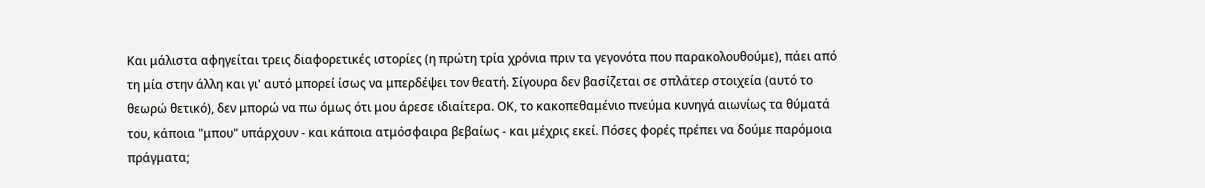Και μάλιστα αφηγείται τρεις διαφορετικές ιστορίες (η πρώτη τρία χρόνια πριν τα γεγονότα που παρακολουθούμε), πάει από τη μία στην άλλη και γι' αυτό μπορεί ίσως να μπερδέψει τον θεατή. Σίγουρα δεν βασίζεται σε σπλάτερ στοιχεία (αυτό το θεωρώ θετικό), δεν μπορώ να πω όμως ότι μου άρεσε ιδιαίτερα. ΟΚ, το κακοπεθαμένιο πνεύμα κυνηγά αιωνίως τα θύματά του, κάποια "μπου" υπάρχουν - και κάποια ατμόσφαιρα βεβαίως - και μέχρις εκεί. Πόσες φορές πρέπει να δούμε παρόμοια πράγματα;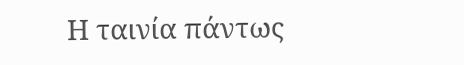Η ταινία πάντως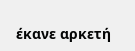έκανε αρκετή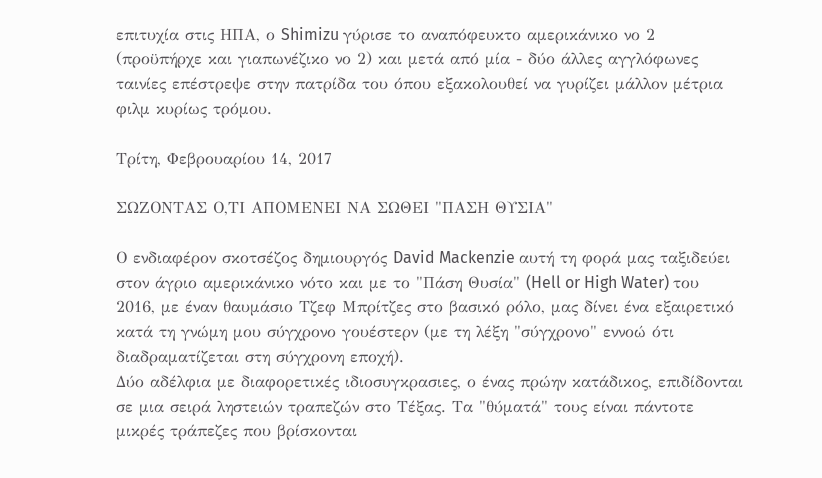επιτυχία στις ΗΠΑ, ο Shimizu γύρισε το αναπόφευκτο αμερικάνικο νο 2 (προϋπήρχε και γιαπωνέζικο νο 2) και μετά από μία - δύο άλλες αγγλόφωνες ταινίες επέστρεψε στην πατρίδα του όπου εξακολουθεί να γυρίζει μάλλον μέτρια φιλμ κυρίως τρόμου.

Τρίτη, Φεβρουαρίου 14, 2017

ΣΩΖΟΝΤΑΣ Ο,ΤΙ ΑΠΟΜΕΝΕΙ ΝΑ ΣΩΘΕΙ "ΠΑΣΗ ΘΥΣΙΑ"

Ο ενδιαφέρον σκοτσέζος δημιουργός David Mackenzie αυτή τη φορά μας ταξιδεύει στον άγριο αμερικάνικο νότο και με το "Πάση Θυσία" (Hell or High Water) του 2016, με έναν θαυμάσιο Τζεφ Μπρίτζες στο βασικό ρόλο, μας δίνει ένα εξαιρετικό κατά τη γνώμη μου σύγχρονο γουέστερν (με τη λέξη "σύγχρονο" εννοώ ότι διαδραματίζεται στη σύγχρονη εποχή).
Δύο αδέλφια με διαφορετικές ιδιοσυγκρασιες, ο ένας πρώην κατάδικος, επιδίδονται σε μια σειρά ληστειών τραπεζών στο Τέξας. Τα "θύματά" τους είναι πάντοτε μικρές τράπεζες που βρίσκονται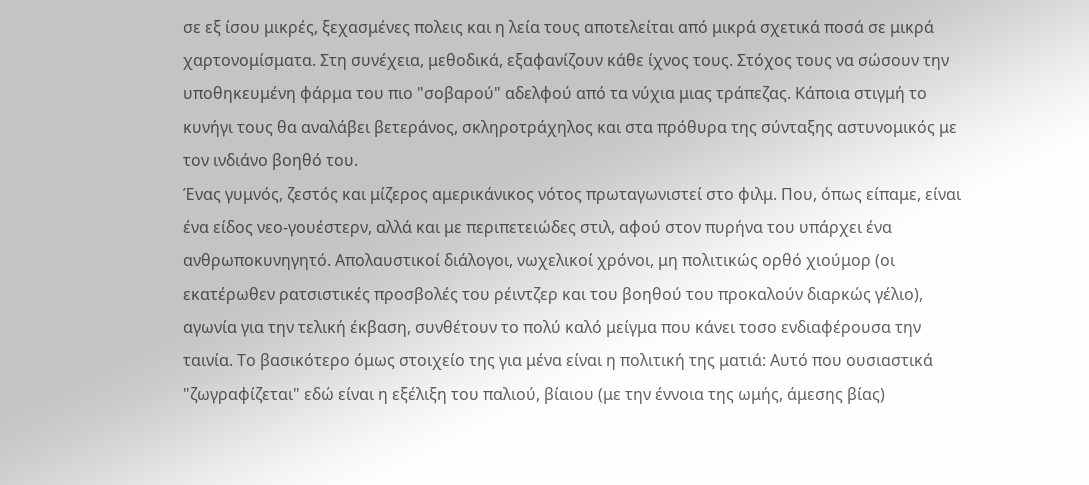σε εξ ίσου μικρές, ξεχασμένες πολεις και η λεία τους αποτελείται από μικρά σχετικά ποσά σε μικρά χαρτονομίσματα. Στη συνέχεια, μεθοδικά, εξαφανίζουν κάθε ίχνος τους. Στόχος τους να σώσουν την υποθηκευμένη φάρμα του πιο "σοβαρού" αδελφού από τα νύχια μιας τράπεζας. Κάποια στιγμή το κυνήγι τους θα αναλάβει βετεράνος, σκληροτράχηλος και στα πρόθυρα της σύνταξης αστυνομικός με τον ινδιάνο βοηθό του.
Ένας γυμνός, ζεστός και μίζερος αμερικάνικος νότος πρωταγωνιστεί στο φιλμ. Που, όπως είπαμε, είναι ένα είδος νεο-γουέστερν, αλλά και με περιπετειώδες στιλ, αφού στον πυρήνα του υπάρχει ένα ανθρωποκυνηγητό. Απολαυστικοί διάλογοι, νωχελικοί χρόνοι, μη πολιτικώς ορθό χιούμορ (οι εκατέρωθεν ρατσιστικές προσβολές του ρέιντζερ και του βοηθού του προκαλούν διαρκώς γέλιο), αγωνία για την τελική έκβαση, συνθέτουν το πολύ καλό μείγμα που κάνει τοσο ενδιαφέρουσα την ταινία. Το βασικότερο όμως στοιχείο της για μένα είναι η πολιτική της ματιά: Αυτό που ουσιαστικά "ζωγραφίζεται" εδώ είναι η εξέλιξη του παλιού, βίαιου (με την έννοια της ωμής, άμεσης βίας)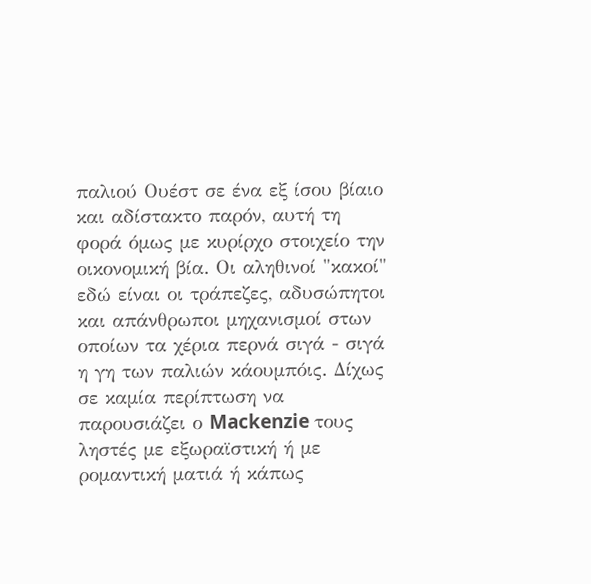παλιού Ουέστ σε ένα εξ ίσου βίαιο και αδίστακτο παρόν, αυτή τη φορά όμως με κυρίρχο στοιχείο την οικονομική βία. Οι αληθινοί "κακοί" εδώ είναι οι τράπεζες, αδυσώπητοι και απάνθρωποι μηχανισμοί στων οποίων τα χέρια περνά σιγά - σιγά η γη των παλιών κάουμπόις. Δίχως σε καμία περίπτωση να παρουσιάζει ο Mackenzie τους ληστές με εξωραϊστική ή με ρομαντική ματιά ή κάπως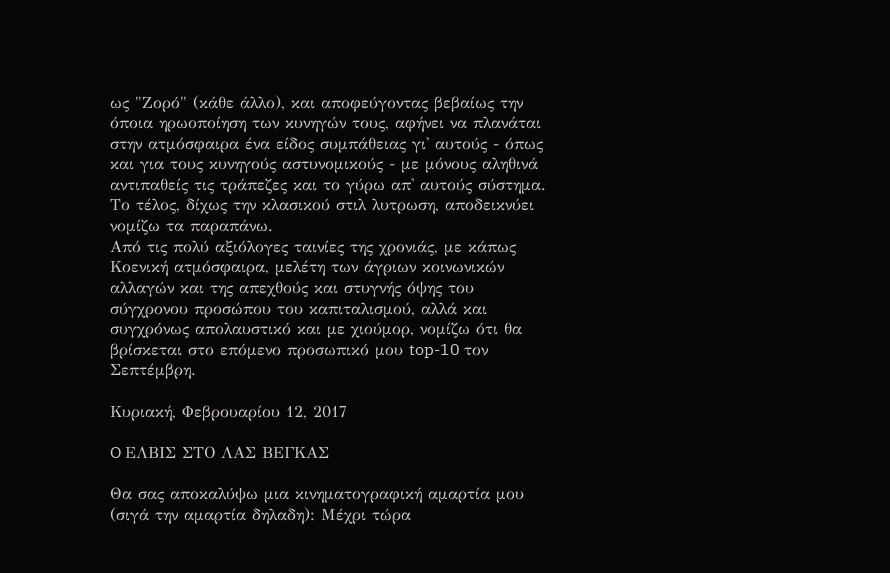ως "Ζορό" (κάθε άλλο), και αποφεύγοντας βεβαίως την όποια ηρωοποίηση των κυνηγών τους, αφήνει να πλανάται στην ατμόσφαιρα ένα είδος συμπάθειας γι' αυτούς - όπως και για τους κυνηγούς αστυνομικούς - με μόνους αληθινά αντιπαθείς τις τράπεζες και το γύρω απ' αυτούς σύστημα. Το τέλος, δίχως την κλασικού στιλ λυτρωση, αποδεικνύει νομίζω τα παραπάνω.
Από τις πολύ αξιόλογες ταινίες της χρονιάς, με κάπως Κοενική ατμόσφαιρα, μελέτη των άγριων κοινωνικών αλλαγών και της απεχθούς και στυγνής όψης του σύγχρονου προσώπου του καπιταλισμού, αλλά και συγχρόνως απολαυστικό και με χιούμορ, νομίζω ότι θα βρίσκεται στο επόμενο προσωπικό μου top-10 τον Σεπτέμβρη.

Κυριακή, Φεβρουαρίου 12, 2017

O ΕΛΒΙΣ ΣΤΟ ΛΑΣ ΒΕΓΚΑΣ

Θα σας αποκαλύψω μια κινηματογραφική αμαρτία μου (σιγά την αμαρτία δηλαδη): Μέχρι τώρα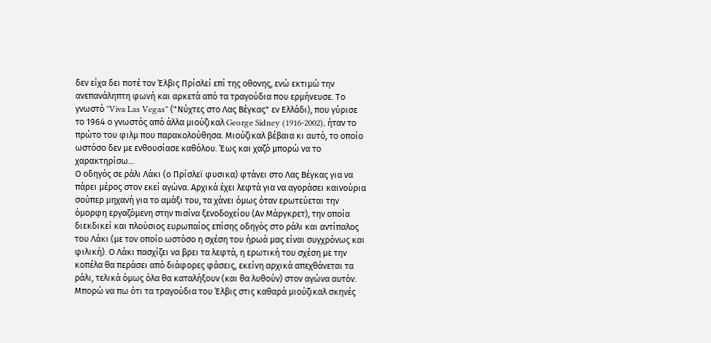δεν είχα δει ποτέ τον Έλβις Πρίσλεί επί της οθονης, ενώ εκτιμώ την ανεπανάληπτη φωνή και αρκετά από τα τραγούδια που ερμήνευσε. Το γνωστό "Viva Las Vegas" ("Νύχτες στο Λας Βέγκας" εν Ελλάδι), που γύρισε το 1964 ο γνωστός από άλλα μιούζικαλ George Sidney (1916-2002), ήταν το πρώτο του φιλμ που παρακολούθησα. Μιούζικαλ βέβαια κι αυτό, το οποίο ωστόσο δεν με ενθουσίασε καθόλου. Έως και χαζό μπορώ να το χαρακτηρίσω...
Ο οδηγός σε ράλι Λάκι (ο Πρίσλεϊ φυσικα) φτάνει στο Λας Βέγκας για να πάρει μέρος στον εκεί αγώνα. Αρχικά έχει λεφτά για να αγοράσει καινούρια σούπερ μηχανή για το αμάξι του, τα χάνει όμως όταν ερωτεύεται την όμορφη εργαζόμενη στην πισίνα ξενοδοχείου (Αν Μάργκρετ), την οποία διεκδικεί και πλούσιος ευρωπαίος επίσης οδηγός στο ράλι και αντίπαλος του Λάκι (με τον οποίο ωστόσο η σχέση του ήρωά μας είναι συγχρόνως και φιλική). Ο Λάκι πασχίζει να βρει τα λεφτά, η ερωτική του σχέση με την κοπέλα θα περάσει από διάφορες φάσεις, εκείνη αρχικά απεχθάνεται τα ράλι, τελικά όμως όλα θα καταλήξουν (και θα λυθούν) στον αγώνα αυτόν.
Μπορώ να πω ότι τα τραγούδια του Έλβις στις καθαρά μιούζικαλ σκηνές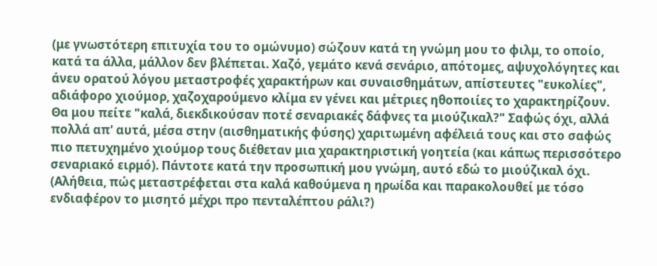(με γνωστότερη επιτυχία του το ομώνυμο) σώζουν κατά τη γνώμη μου το φιλμ, το οποίο, κατά τα άλλα, μάλλον δεν βλέπεται. Χαζό, γεμάτο κενά σενάριο, απότομες, αψυχολόγητες και άνευ ορατού λόγου μεταστροφές χαρακτήρων και συναισθημάτων, απίστευτες "ευκολίες", αδιάφορο χιούμορ, χαζοχαρούμενο κλίμα εν γένει και μέτριες ηθοποιίες το χαρακτηρίζουν. Θα μου πείτε "καλά, διεκδικούσαν ποτέ σεναριακές δάφνες τα μιούζικαλ?" Σαφώς όχι, αλλά πολλά απ' αυτά, μέσα στην (αισθηματικής φύσης) χαριτωμένη αφέλειά τους και στο σαφώς πιο πετυχημένο χιούμορ τους διέθεταν μια χαρακτηριστική γοητεία (και κάπως περισσότερο σεναριακό ειρμό). Πάντοτε κατά την προσωπική μου γνώμη, αυτό εδώ το μιούζικαλ όχι.  (Αλήθεια, πώς μεταστρέφεται στα καλά καθούμενα η ηρωίδα και παρακολουθεί με τόσο ενδιαφέρον το μισητό μέχρι προ πενταλέπτου ράλι?)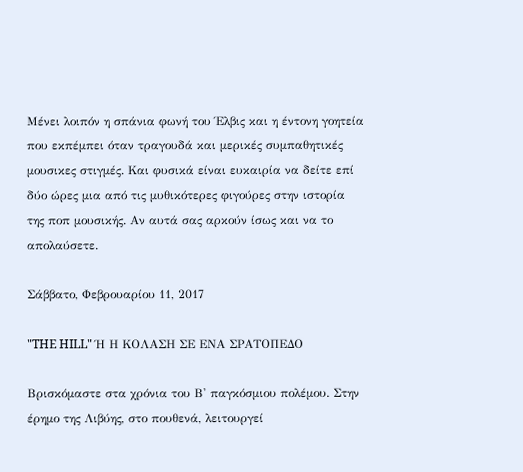Μένει λοιπόν η σπάνια φωνή του Έλβις και η έντονη γοητεία που εκπέμπει όταν τραγουδά και μερικές συμπαθητικές μουσικες στιγμές. Και φυσικά είναι ευκαιρία να δείτε επί δύο ώρες μια από τις μυθικότερες φιγούρες στην ιστορία της ποπ μουσικής. Αν αυτά σας αρκούν ίσως και να το απολαύσετε.

Σάββατο, Φεβρουαρίου 11, 2017

"THE HILL" Ή Η ΚΟΛΑΣΗ ΣΕ ΕΝΑ ΣΡΑΤΟΠΕΔΟ

Βρισκόμαστε στα χρόνια του Β' παγκόσμιου πολέμου. Στην έρημο της Λιβύης, στο πουθενά, λειτουργεί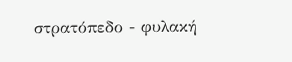στρατόπεδο - φυλακή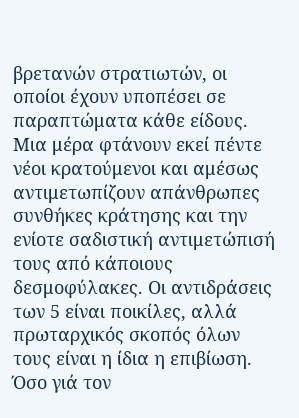βρετανών στρατιωτών, οι οποίοι έχουν υποπέσει σε παραπτώματα κάθε είδους. Μια μέρα φτάνουν εκεί πέντε νέοι κρατούμενοι και αμέσως αντιμετωπίζουν απάνθρωπες συνθήκες κράτησης και την ενίοτε σαδιστική αντιμετώπισή τους από κάποιους δεσμοφύλακες. Οι αντιδράσεις των 5 είναι ποικίλες, αλλά πρωταρχικός σκοπός όλων τους είναι η ίδια η επιβίωση. Όσο γιά τον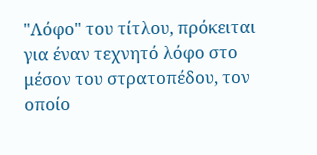"Λόφο" του τίτλου, πρόκειται για έναν τεχνητό λόφο στο μέσον του στρατοπέδου, τον οποίο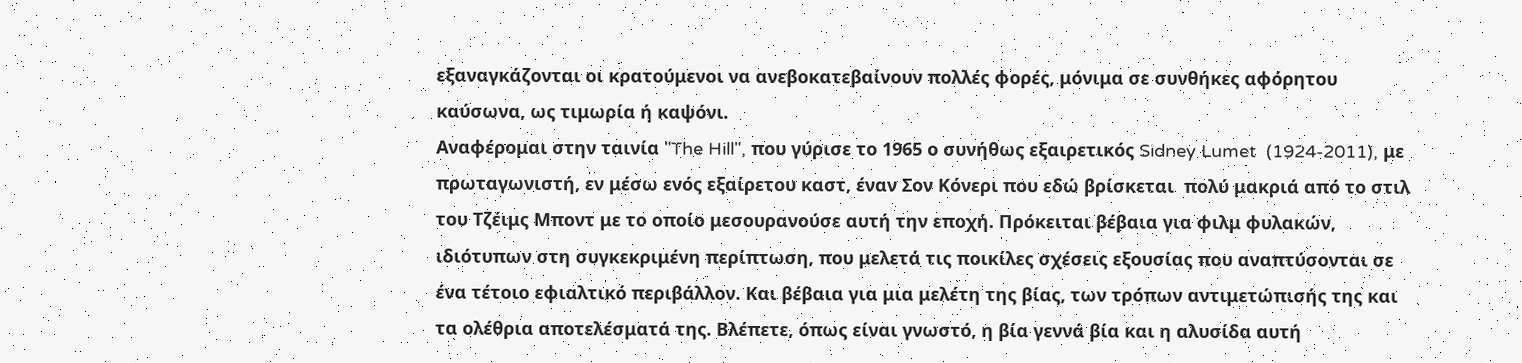εξαναγκάζονται οι κρατούμενοι να ανεβοκατεβαίνουν πολλές φορές, μόνιμα σε συνθήκες αφόρητου καύσωνα, ως τιμωρία ή καψόνι.
Αναφέρομαι στην ταινία "The Hill", που γύρισε το 1965 ο συνήθως εξαιρετικός Sidney Lumet  (1924-2011), με πρωταγωνιστή, εν μέσω ενός εξαίρετου καστ, έναν Σον Κόνερι που εδώ βρίσκεται  πολύ μακριά από το στιλ του Τζέιμς Μποντ με το οποίο μεσουρανούσε αυτή την εποχή. Πρόκειται βέβαια για φιλμ φυλακών, ιδιότυπων στη συγκεκριμένη περίπτωση, που μελετά τις ποικίλες σχέσεις εξουσίας που αναπτύσονται σε ένα τέτοιο εφιαλτικό περιβάλλον. Και βέβαια για μια μελέτη της βίας, των τρόπων αντιμετώπισής της και τα ολέθρια αποτελέσματά της. Βλέπετε, όπως είναι γνωστό, η βία γεννά βία και η αλυσίδα αυτή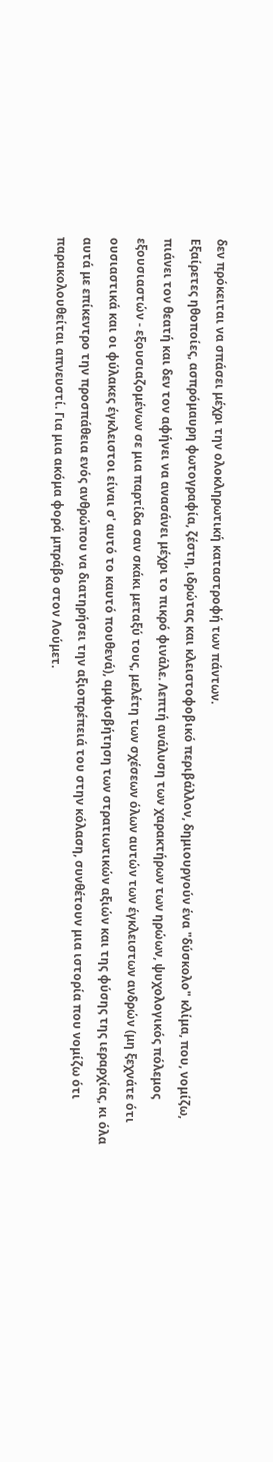δεν πρόκειται να σπάσει μέχρι την ολοκληρωτική καταστροφή των πάντων.
Εξαίρετες ηθοποίες, ασπρόμαυρη φωτογραφία, ζέστη, ιδρώτας και κλειστοφοβικό περιβάλλον, δημιουργούν ένα "δύσκολο" κλίμα, που, νομίζω, πιάνει τον θεατή και δεν τον αφήνει να ανασάνει μέχρι το πικρό φινάλε. Λεπτή ανάλυση των χαρακτήρων των ηρώων, ψυχολογικός πόλεμος εξουσιαστών - εξουσιαζομένων σε μια παρτίδα σαν σκάκι μεταξύ τους, μελέτη των σχέσεων όλων αυτών των έγκλειστων ανδρών (μη ξεχνάτε ότι ουσιαστικά και οι φύλακες έγκλειστοι είναι σ' αυτό το καυτό πουθενά), αμφισβήτηση των στρατιωτικών αξιών και της φύσης της ιεραρχίας, κι όλα αυτά με επίκεντρο την προσπάθεια ενός ανθρώπου να διατηρήσει την αξιοπρέπειά του στην κόλαση, συνθέτουν μια ιστορία που νομίζω ότι παρακολουθείται απνευστί. Για μια ακόμα φορά μπράβο στον Λούμετ.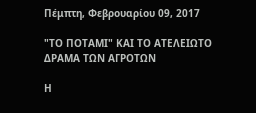Πέμπτη, Φεβρουαρίου 09, 2017

"ΤΟ ΠΟΤΑΜΙ" ΚΑΙ ΤΟ ΑΤΕΛΕΙΩΤΟ ΔΡΑΜΑ ΤΩΝ ΑΓΡΟΤΩΝ

Η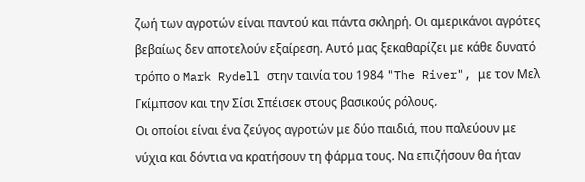ζωή των αγροτών είναι παντού και πάντα σκληρή. Οι αμερικάνοι αγρότες βεβαίως δεν αποτελούν εξαίρεση. Αυτό μας ξεκαθαρίζει με κάθε δυνατό τρόπο ο Mark Rydell στην ταινία του 1984 "The River", με τον Μελ Γκίμπσον και την Σίσι Σπέισεκ στους βασικούς ρόλους.
Οι οποίοι είναι ένα ζεύγος αγροτών με δύο παιδιά, που παλεύουν με νύχια και δόντια να κρατήσουν τη φάρμα τους. Να επιζήσουν θα ήταν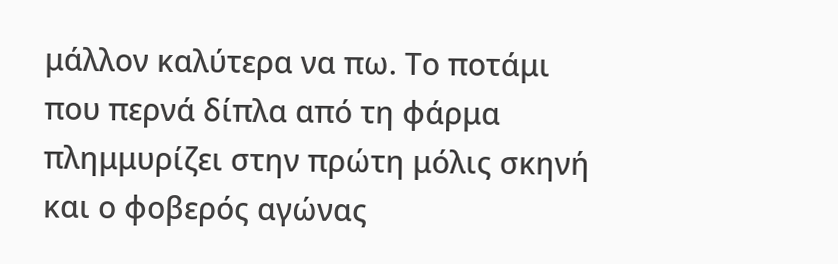μάλλον καλύτερα να πω. Το ποτάμι που περνά δίπλα από τη φάρμα πλημμυρίζει στην πρώτη μόλις σκηνή και ο φοβερός αγώνας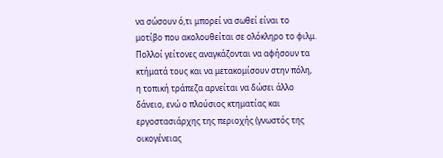να σώσουν ό,τι μπορεί να σωθεί είναι το μοτίβο που ακολουθείται σε ολόκληρο το φιλμ. Πολλοί γείτονες αναγκάζονται να αφήσουν τα κτήματά τους και να μετακομίσουν στην πόλη, η τοπική τράπεζα αρνείται να δώσει άλλο δάνειο, ενώ ο πλούσιος κτηματίας και εργοστασιάρχης της περιοχής (γνωστός της οικογένειας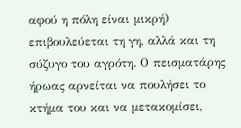αφού η πόλη είναι μικρή) επιβουλεύεται τη γη, αλλά και τη σύζυγο του αγρότη. Ο πεισματάρης ήρωας αρνείται να πουλήσει το κτήμα του και να μετακομίσει,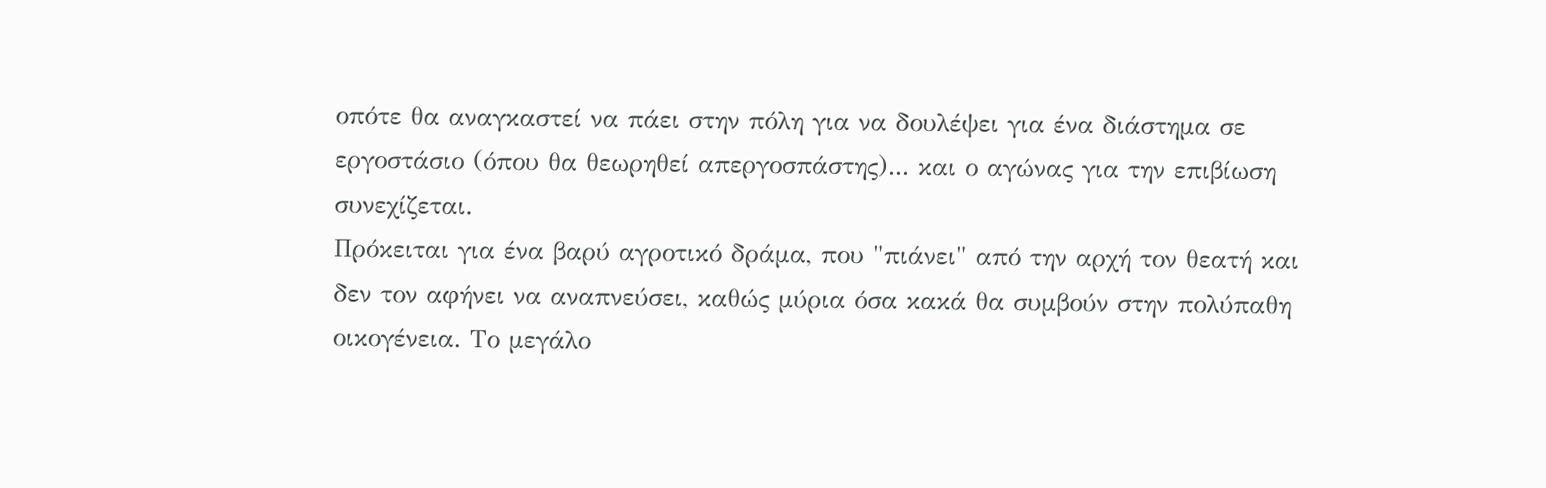οπότε θα αναγκαστεί να πάει στην πόλη για να δουλέψει για ένα διάστημα σε εργοστάσιο (όπου θα θεωρηθεί απεργοσπάστης)... και ο αγώνας για την επιβίωση συνεχίζεται.
Πρόκειται για ένα βαρύ αγροτικό δράμα, που "πιάνει" από την αρχή τον θεατή και δεν τον αφήνει να αναπνεύσει, καθώς μύρια όσα κακά θα συμβούν στην πολύπαθη οικογένεια. Το μεγάλο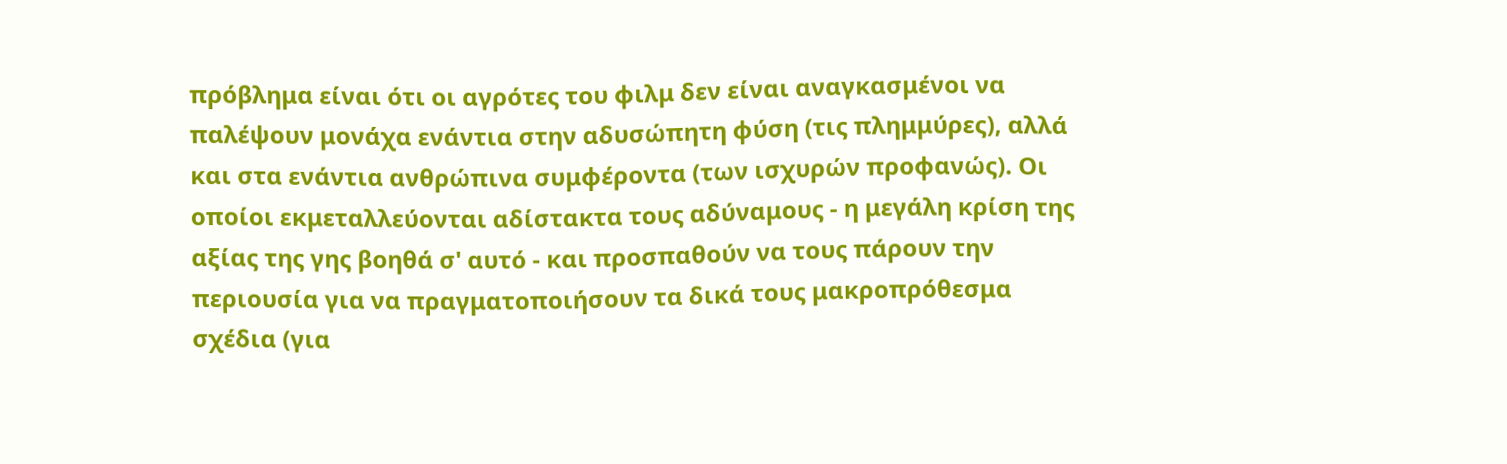πρόβλημα είναι ότι οι αγρότες του φιλμ δεν είναι αναγκασμένοι να παλέψουν μονάχα ενάντια στην αδυσώπητη φύση (τις πλημμύρες), αλλά και στα ενάντια ανθρώπινα συμφέροντα (των ισχυρών προφανώς). Οι οποίοι εκμεταλλεύονται αδίστακτα τους αδύναμους - η μεγάλη κρίση της αξίας της γης βοηθά σ' αυτό - και προσπαθούν να τους πάρουν την περιουσία για να πραγματοποιήσουν τα δικά τους μακροπρόθεσμα σχέδια (για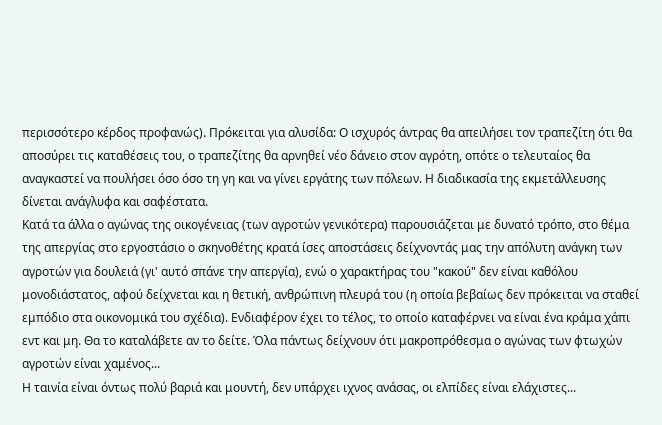περισσότερο κέρδος προφανώς). Πρόκειται για αλυσίδα: Ο ισχυρός άντρας θα απειλήσει τον τραπεζίτη ότι θα αποσύρει τις καταθέσεις του, ο τραπεζίτης θα αρνηθεί νέο δάνειο στον αγρότη, οπότε ο τελευταίος θα αναγκαστεί να πουλήσει όσο όσο τη γη και να γίνει εργάτης των πόλεων. Η διαδικασία της εκμετάλλευσης δίνεται ανάγλυφα και σαφέστατα.
Κατά τα άλλα ο αγώνας της οικογένειας (των αγροτών γενικότερα) παρουσιάζεται με δυνατό τρόπο, στο θέμα της απεργίας στο εργοστάσιο ο σκηνοθέτης κρατά ίσες αποστάσεις δείχνοντάς μας την απόλυτη ανάγκη των αγροτών για δουλειά (γι' αυτό σπάνε την απεργία), ενώ ο χαρακτήρας του "κακού" δεν είναι καθόλου μονοδιάστατος, αφού δείχνεται και η θετική, ανθρώπινη πλευρά του (η οποία βεβαίως δεν πρόκειται να σταθεί εμπόδιο στα οικονομικά του σχέδια). Ενδιαφέρον έχει το τέλος, το οποίο καταφέρνει να είναι ένα κράμα χάπι εντ και μη. Θα το καταλάβετε αν το δείτε. Όλα πάντως δείχνουν ότι μακροπρόθεσμα ο αγώνας των φτωχών αγροτών είναι χαμένος...
Η ταινία είναι όντως πολύ βαριά και μουντή, δεν υπάρχει ιχνος ανάσας, οι ελπίδες είναι ελάχιστες...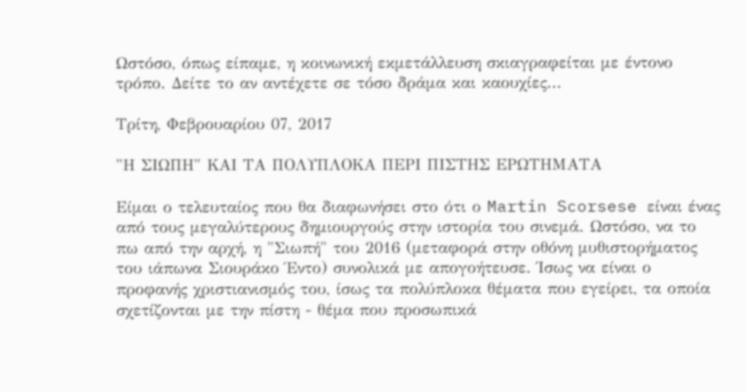Ωστόσο, όπως είπαμε, η κοινωνική εκμετάλλευση σκιαγραφείται με έντονο τρόπο. Δείτε το αν αντέχετε σε τόσο δράμα και καουχίες...

Τρίτη, Φεβρουαρίου 07, 2017

"Η ΣΙΩΠΗ" ΚΑΙ ΤΑ ΠΟΛΥΠΛΟΚΑ ΠΕΡΙ ΠΙΣΤΗΣ ΕΡΩΤΗΜΑΤΑ

Είμαι ο τελευταίος που θα διαφωνήσει στο ότι ο Martin Scorsese είναι ένας από τους μεγαλύτερους δημιουργούς στην ιστορία του σινεμά. Ωστόσο, να το πω από την αρχή, η "Σιωπή" του 2016 (μεταφορά στην οθόνη μυθιστορήματος του ιάπωνα Σιουράκο Έντο) συνολικά με απογοήτευσε. Ίσως να είναι ο προφανής χριστιανισμός του, ίσως τα πολύπλοκα θέματα που εγείρει, τα οποία σχετίζονται με την πίστη - θέμα που προσωπικά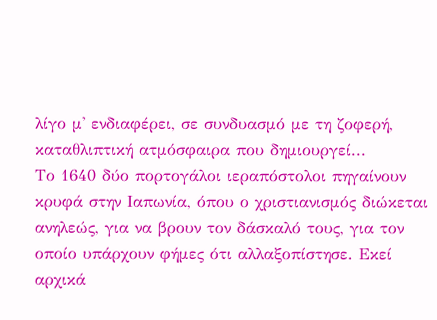λίγο μ' ενδιαφέρει, σε συνδυασμό με τη ζοφερή, καταθλιπτική ατμόσφαιρα που δημιουργεί...
Το 1640 δύο πορτογάλοι ιεραπόστολοι πηγαίνουν κρυφά στην Ιαπωνία, όπου ο χριστιανισμός διώκεται ανηλεώς, για να βρουν τον δάσκαλό τους, για τον οποίο υπάρχουν φήμες ότι αλλαξοπίστησε. Εκεί αρχικά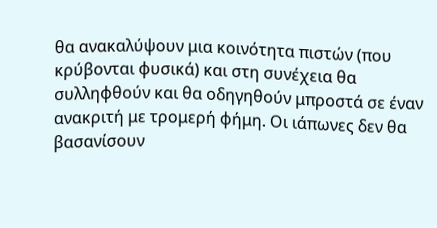θα ανακαλύψουν μια κοινότητα πιστών (που κρύβονται φυσικά) και στη συνέχεια θα συλληφθούν και θα οδηγηθούν μπροστά σε έναν ανακριτή με τρομερή φήμη. Οι ιάπωνες δεν θα βασανίσουν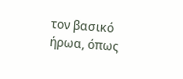τον βασικό ήρωα, όπως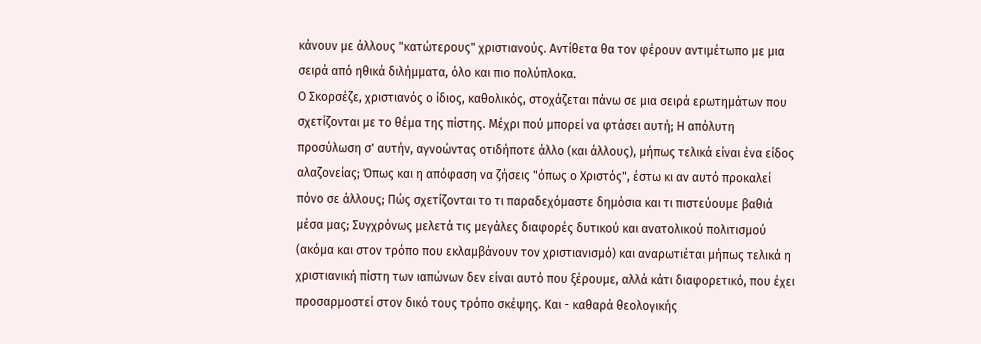κάνουν με άλλους "κατώτερους" χριστιανούς. Αντίθετα θα τον φέρουν αντιμέτωπο με μια σειρά από ηθικά διλήμματα, όλο και πιο πολύπλοκα.
Ο Σκορσέζε, χριστιανός ο ίδιος, καθολικός, στοχάζεται πάνω σε μια σειρά ερωτημάτων που σχετίζονται με το θέμα της πίστης. Μέχρι πού μπορεί να φτάσει αυτή; Η απόλυτη προσύλωση σ' αυτήν, αγνοώντας οτιδήποτε άλλο (και άλλους), μήπως τελικά είναι ένα είδος αλαζονείας; Όπως και η απόφαση να ζήσεις "όπως ο Χριστός", έστω κι αν αυτό προκαλεί πόνο σε άλλους; Πώς σχετίζονται το τι παραδεχόμαστε δημόσια και τι πιστεύουμε βαθιά μέσα μας; Συγχρόνως μελετά τις μεγάλες διαφορές δυτικού και ανατολικού πολιτισμού (ακόμα και στον τρόπο που εκλαμβάνουν τον χριστιανισμό) και αναρωτιέται μήπως τελικά η χριστιανική πίστη των ιαπώνων δεν είναι αυτό που ξέρουμε, αλλά κάτι διαφορετικό, που έχει προσαρμοστεί στον δικό τους τρόπο σκέψης. Και - καθαρά θεολογικής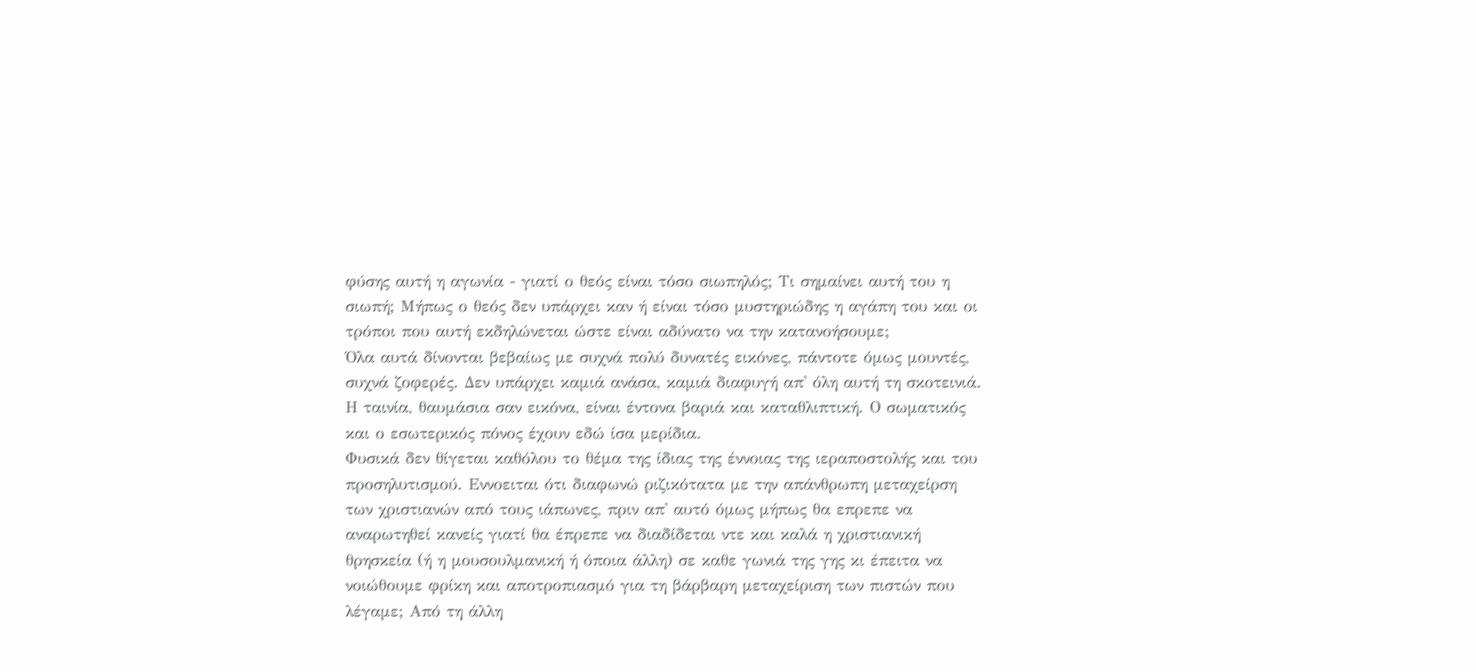φύσης αυτή η αγωνία - γιατί ο θεός είναι τόσο σιωπηλός; Τι σημαίνει αυτή του η σιωπή; Μήπως ο θεός δεν υπάρχει καν ή είναι τόσο μυστηριώδης η αγάπη του και οι τρόποι που αυτή εκδηλώνεται ώστε είναι αδύνατο να την κατανοήσουμε;
Όλα αυτά δίνονται βεβαίως με συχνά πολύ δυνατές εικόνες, πάντοτε όμως μουντές, συχνά ζοφερές. Δεν υπάρχει καμιά ανάσα, καμιά διαφυγή απ' όλη αυτή τη σκοτεινιά. Η ταινία, θαυμάσια σαν εικόνα, είναι έντονα βαριά και καταθλιπτική. Ο σωματικός και ο εσωτερικός πόνος έχουν εδώ ίσα μερίδια.
Φυσικά δεν θίγεται καθόλου το θέμα της ίδιας της έννοιας της ιεραποστολής και του προσηλυτισμού. Εννοειται ότι διαφωνώ ριζικότατα με την απάνθρωπη μεταχείρση των χριστιανών από τους ιάπωνες, πριν απ' αυτό όμως μήπως θα επρεπε να αναρωτηθεί κανείς γιατί θα έπρεπε να διαδίδεται ντε και καλά η χριστιανική θρησκεία (ή η μουσουλμανική ή όποια άλλη) σε καθε γωνιά της γης κι έπειτα να νοιώθουμε φρίκη και αποτροπιασμό για τη βάρβαρη μεταχείριση των πιστών που λέγαμε; Από τη άλλη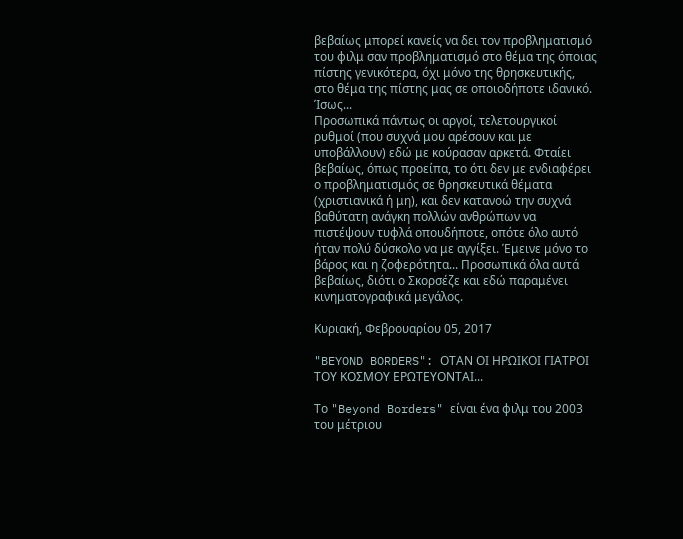βεβαίως μπορεί κανείς να δει τον προβληματισμό του φιλμ σαν προβληματισμό στο θέμα της όποιας πίστης γενικότερα, όχι μόνο της θρησκευτικής, στο θέμα της πίστης μας σε οποιοδήποτε ιδανικό.  Ίσως...
Προσωπικά πάντως οι αργοί, τελετουργικοί ρυθμοί (που συχνά μου αρέσουν και με υποβάλλουν) εδώ με κούρασαν αρκετά. Φταίει βεβαίως, όπως προείπα, το ότι δεν με ενδιαφέρει ο προβληματισμός σε θρησκευτικά θέματα (χριστιανικά ή μη), και δεν κατανοώ την συχνά βαθύτατη ανάγκη πολλών ανθρώπων να πιστέψουν τυφλά οπουδήποτε, οπότε όλο αυτό ήταν πολύ δύσκολο να με αγγίξει. Έμεινε μόνο το βάρος και η ζοφερότητα... Προσωπικά όλα αυτά βεβαίως, διότι ο Σκορσέζε και εδώ παραμένει κινηματογραφικά μεγάλος.

Κυριακή, Φεβρουαρίου 05, 2017

"BEYOND BORDERS": ΟΤΑΝ ΟΙ ΗΡΩΙΚΟΙ ΓΙΑΤΡΟΙ ΤΟΥ ΚΟΣΜΟΥ ΕΡΩΤΕΥΟΝΤΑΙ...

Το "Beyond Borders" είναι ένα φιλμ του 2003 του μέτριου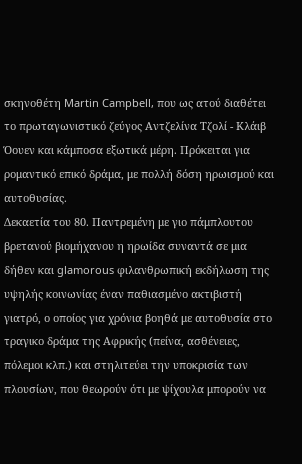σκηνοθέτη Martin Campbell, που ως ατού διαθέτει το πρωταγωνιστικό ζεύγος Αντζελίνα Τζολί - Κλάιβ Όουεν και κάμποσα εξωτικά μέρη. Πρόκειται για ρομαντικό επικό δράμα, με πολλή δόση ηρωισμού και αυτοθυσίας.
Δεκαετία του 80. Παντρεμένη με γιο πάμπλουτου βρετανού βιομήχανου η ηρωίδα συναντά σε μια δήθεν και glamorous φιλανθρωπική εκδήλωση της υψηλής κοινωνίας έναν παθιασμένο ακτιβιστή γιατρό, ο οποίος για χρόνια βοηθά με αυτοθυσία στο τραγικο δράμα της Αφρικής (πείνα, ασθένειες, πόλεμοι κλπ.) και στηλιτεύει την υποκρισία των πλουσίων, που θεωρούν ότι με ψίχουλα μπορούν να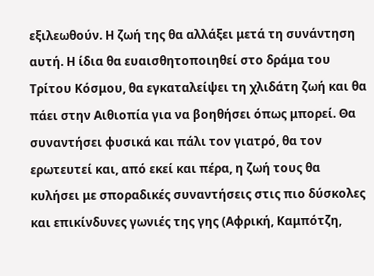εξιλεωθούν. Η ζωή της θα αλλάξει μετά τη συνάντηση αυτή. Η ίδια θα ευαισθητοποιηθεί στο δράμα του Τρίτου Κόσμου, θα εγκαταλείψει τη χλιδάτη ζωή και θα πάει στην Αιθιοπία για να βοηθήσει όπως μπορεί. Θα συναντήσει φυσικά και πάλι τον γιατρό, θα τον ερωτευτεί και, από εκεί και πέρα, η ζωή τους θα κυλήσει με σποραδικές συναντήσεις στις πιο δύσκολες και επικίνδυνες γωνιές της γης (Αφρική, Καμπότζη,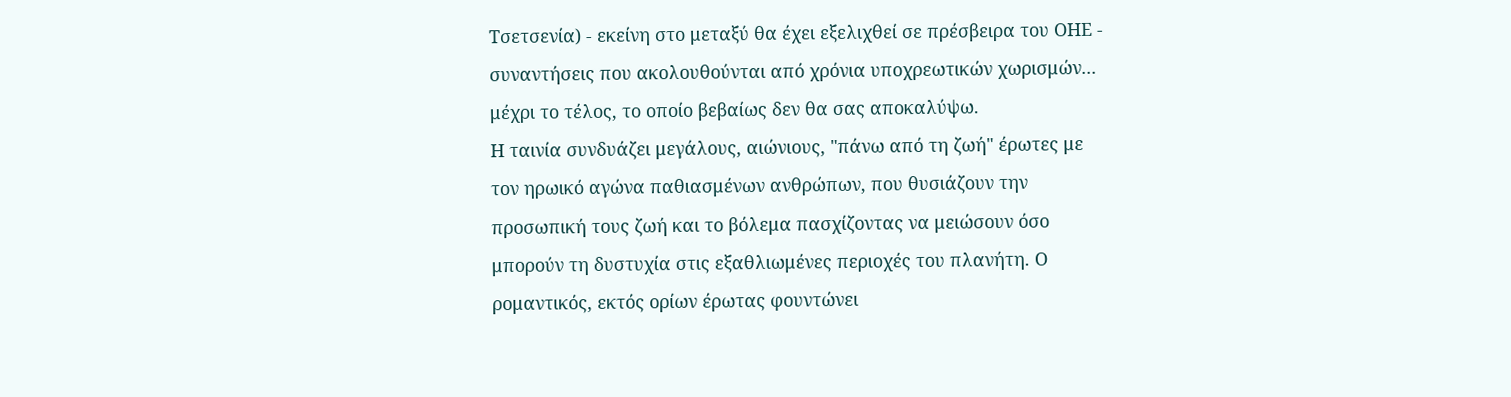Τσετσενία) - εκείνη στο μεταξύ θα έχει εξελιχθεί σε πρέσβειρα του ΟΗΕ - συναντήσεις που ακολουθούνται από χρόνια υποχρεωτικών χωρισμών... μέχρι το τέλος, το οποίο βεβαίως δεν θα σας αποκαλύψω.
Η ταινία συνδυάζει μεγάλους, αιώνιους, "πάνω από τη ζωή" έρωτες με τον ηρωικό αγώνα παθιασμένων ανθρώπων, που θυσιάζουν την προσωπική τους ζωή και το βόλεμα πασχίζοντας να μειώσουν όσο μπορούν τη δυστυχία στις εξαθλιωμένες περιοχές του πλανήτη. Ο ρομαντικός, εκτός ορίων έρωτας φουντώνει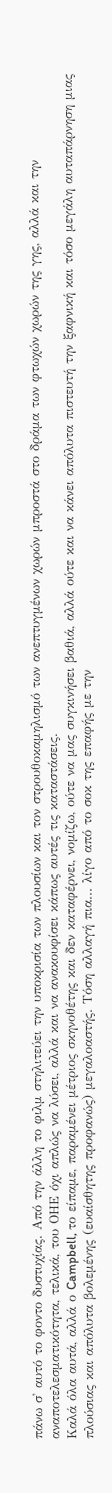πάνω σ' αυτό το φοντο δυστυχίας. Από την άλλη το φιλμ στηλιτεύει την υποκρισία των πλουσίων και τον στρουθοκαμηλισμό των ανεπτυγμένων χωρών μπροστά στο δράμα των φτωχών χωρών της γης, αλλά και την αναποτελεσματικότητα, τελικά, του ΟΗΕ όχι απλώς να λύσει, αλλά και να ανακουφίσει κάπως αυτές τις καταστάσεις.
Καλά όλα αυτά, αλλά ο Campbell, το είπαμε, παραμένει μέτριος σκηνοθέτης και δεν καταφέρνει, νομίζω, ούτε να μας συγκινήσει βαθιά, αλλά ούτε και να κάνει απόλυτα πιστευτή την ξαφνική και τόσο μεγάλη αυταπάρνηση μιας πλούσιας και απόλυτα βολεμένης (ευαίσθητης προφανώς) μεγαλοαστής. Τόση αλλαγή πια... λίγο από το σοκ της επαφής με την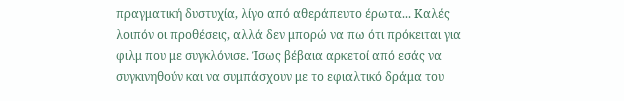πραγματική δυστυχία, λίγο από αθεράπευτο έρωτα... Καλές λοιπόν οι προθέσεις, αλλά δεν μπορώ να πω ότι πρόκειται για φιλμ που με συγκλόνισε. Ίσως βέβαια αρκετοί από εσάς να συγκινηθούν και να συμπάσχουν με το εφιαλτικό δράμα του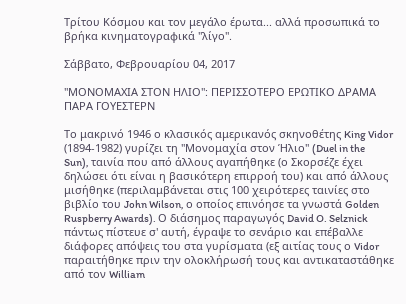Τρίτου Κόσμου και τον μεγάλο έρωτα... αλλά προσωπικά το βρήκα κινηματογραφικά "λίγο".

Σάββατο, Φεβρουαρίου 04, 2017

"ΜΟΝΟΜΑΧΙΑ ΣΤΟΝ ΗΛΙΟ": ΠΕΡΙΣΣΟΤΕΡΟ ΕΡΩΤΙΚΟ ΔΡΑΜΑ ΠΑΡΑ ΓΟΥΕΣΤΕΡΝ

Το μακρινό 1946 ο κλασικός αμερικανός σκηνοθέτης King Vidor (1894-1982) γυρίζει τη "Μονομαχία στον Ήλιο" (Duel in the Sun), ταινία που από άλλους αγαπήθηκε (ο Σκορσέζε έχει δηλώσει ότι είναι η βασικότερη επιρροή του) και από άλλους μισήθηκε (περιλαμβάνεται στις 100 χειρότερες ταινίες στο βιβλίο του John Wilson, ο οποίος επινόησε τα γνωστά Golden Ruspberry Awards). Ο διάσημος παραγωγός David O. Selznick πάντως πίστευε σ' αυτή, έγραψε το σενάριο και επέβαλλε διάφορες απόψεις του στα γυρίσματα (εξ αιτίας τους ο Vidor παραιτήθηκε πριν την ολοκλήρωσή τους και αντικαταστάθηκε από τον William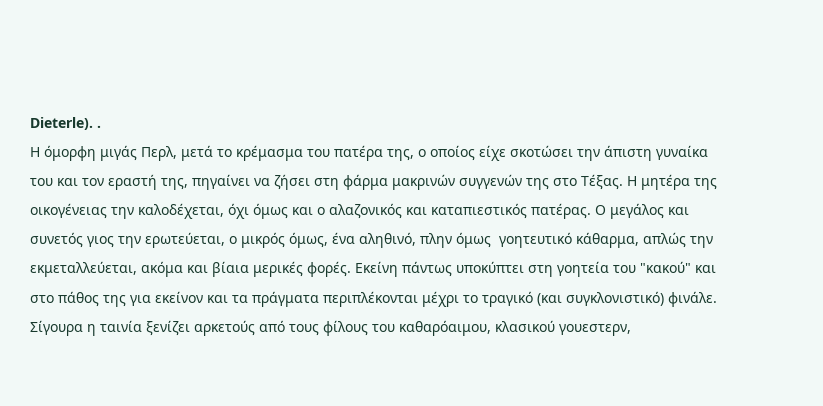Dieterle). .
Η όμορφη μιγάς Περλ, μετά το κρέμασμα του πατέρα της, ο οποίος είχε σκοτώσει την άπιστη γυναίκα του και τον εραστή της, πηγαίνει να ζήσει στη φάρμα μακρινών συγγενών της στο Τέξας. Η μητέρα της οικογένειας την καλοδέχεται, όχι όμως και ο αλαζονικός και καταπιεστικός πατέρας. Ο μεγάλος και συνετός γιος την ερωτεύεται, ο μικρός όμως, ένα αληθινό, πλην όμως  γοητευτικό κάθαρμα, απλώς την εκμεταλλεύεται, ακόμα και βίαια μερικές φορές. Εκείνη πάντως υποκύπτει στη γοητεία του "κακού" και στο πάθος της για εκείνον και τα πράγματα περιπλέκονται μέχρι το τραγικό (και συγκλονιστικό) φινάλε.
Σίγουρα η ταινία ξενίζει αρκετούς από τους φίλους του καθαρόαιμου, κλασικού γουεστερν,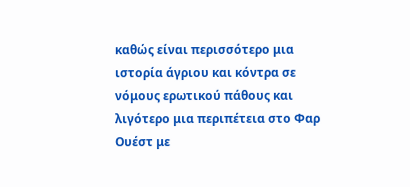καθώς είναι περισσότερο μια ιστορία άγριου και κόντρα σε νόμους ερωτικού πάθους και λιγότερο μια περιπέτεια στο Φαρ Ουέστ με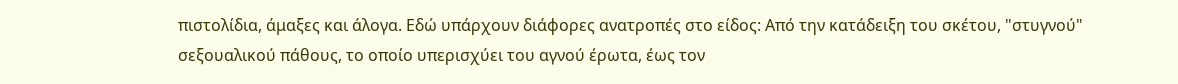πιστολίδια, άμαξες και άλογα. Εδώ υπάρχουν διάφορες ανατροπές στο είδος: Από την κατάδειξη του σκέτου, "στυγνού" σεξουαλικού πάθους, το οποίο υπερισχύει του αγνού έρωτα, έως τον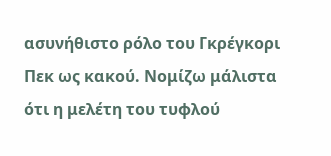ασυνήθιστο ρόλο του Γκρέγκορι Πεκ ως κακού. Νομίζω μάλιστα ότι η μελέτη του τυφλού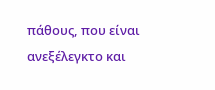πάθους, που είναι ανεξέλεγκτο και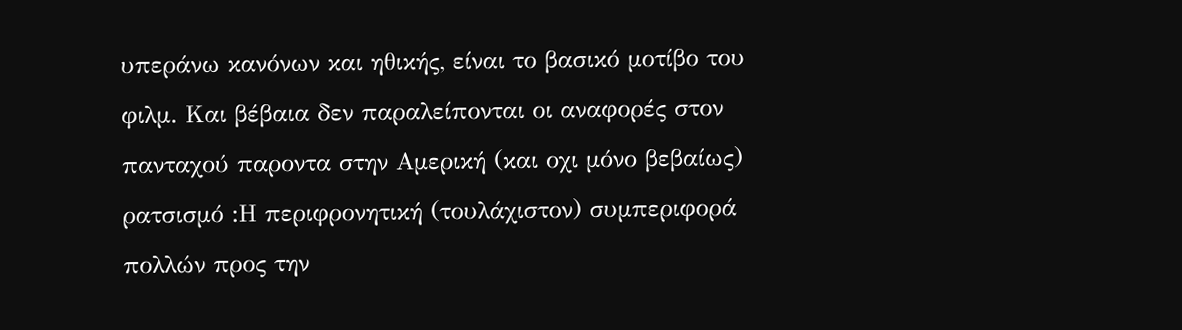υπεράνω κανόνων και ηθικής, είναι το βασικό μοτίβο του φιλμ. Και βέβαια δεν παραλείπονται οι αναφορές στον πανταχού παροντα στην Αμερική (και οχι μόνο βεβαίως) ρατσισμό :Η περιφρονητική (τουλάχιστον) συμπεριφορά πολλών προς την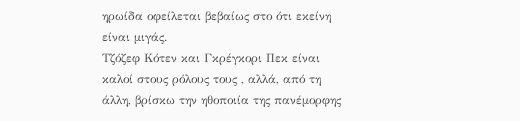ηρωίδα οφείλεται βεβαίως στο ότι εκείνη είναι μιγάς.
Τζόζεφ Κότεν και Γκρέγκορι Πεκ είναι καλοί στους ρόλους τους , αλλά, από τη  άλλη, βρίσκω την ηθοποιία της πανέμορφης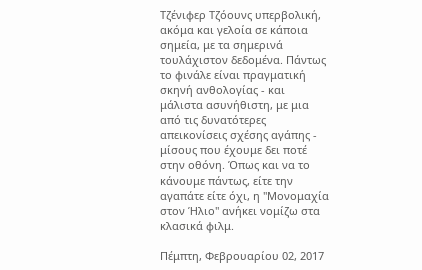Τζένιφερ Τζόουνς υπερβολική, ακόμα και γελοία σε κάποια σημεία, με τα σημερινά τουλάχιστον δεδομένα. Πάντως το φινάλε είναι πραγματική σκηνή ανθολογίας - και μάλιστα ασυνήθιστη, με μια από τις δυνατότερες απεικονίσεις σχέσης αγάπης - μίσους που έχουμε δει ποτέ στην οθόνη. Όπως και να το κάνουμε πάντως, είτε την αγαπάτε είτε όχι, η "Μονομαχία στον Ήλιο" ανήκει νομίζω στα κλασικά φιλμ.

Πέμπτη, Φεβρουαρίου 02, 2017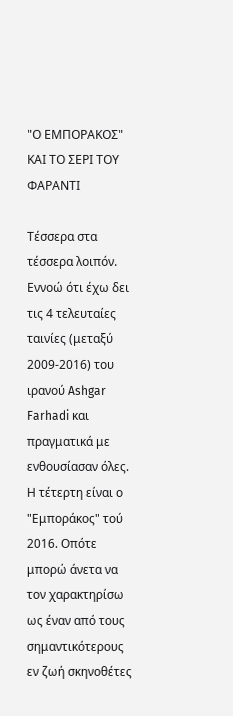"Ο ΕΜΠΟΡΑΚΟΣ" ΚΑΙ ΤΟ ΣΕΡΙ ΤΟΥ ΦΑΡΑΝΤΙ

Τέσσερα στα τέσσερα λοιπόν. Εννοώ ότι έχω δει τις 4 τελευταίες ταινίες (μεταξύ 2009-2016) του ιρανού Ashgar Farhadi και πραγματικά με ενθουσίασαν όλες. Η τέτερτη είναι ο "Εμποράκος" τού 2016. Οπότε μπορώ άνετα να τον χαρακτηρίσω ως έναν από τους σημαντικότερους εν ζωή σκηνοθέτες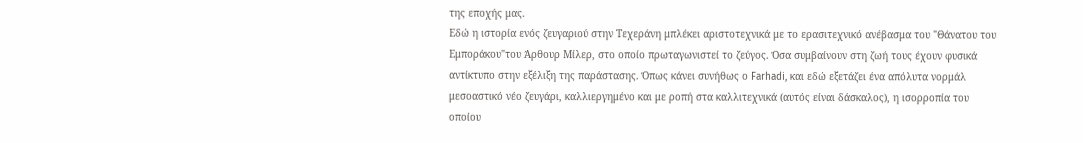της εποχής μας.
Εδώ η ιστορία ενός ζευγαριού στην Τεχεράνη μπλέκει αριστοτεχνικά με το ερασιτεχνικό ανέβασμα του "Θάνατου του Εμποράκου"του Άρθουρ Μίλερ, στο οποίο πρωταγωνιστεί το ζεύγος. Όσα συμβαίνουν στη ζωή τους έχουν φυσικά αντίκτυπο στην εξέλιξη της παράστασης. Όπως κάνει συνήθως ο Farhadi, και εδώ εξετάζει ένα απόλυτα νορμάλ μεσοαστικό νέο ζευγάρι, καλλιεργημένο και με ροπή στα καλλιτεχνικά (αυτός είναι δάσκαλος), η ισορροπία του οποίου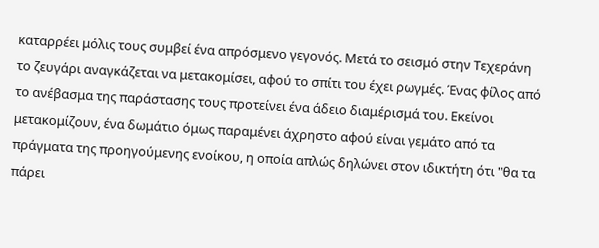καταρρέει μόλις τους συμβεί ένα απρόσμενο γεγονός. Μετά το σεισμό στην Τεχεράνη το ζευγάρι αναγκάζεται να μετακομίσει, αφού το σπίτι του έχει ρωγμές. Ένας φίλος από το ανέβασμα της παράστασης τους προτείνει ένα άδειο διαμέρισμά του. Εκείνοι μετακομίζουν, ένα δωμάτιο όμως παραμένει άχρηστο αφού είναι γεμάτο από τα πράγματα της προηγούμενης ενοίκου, η οποία απλώς δηλώνει στον ιδικτήτη ότι "θα τα πάρει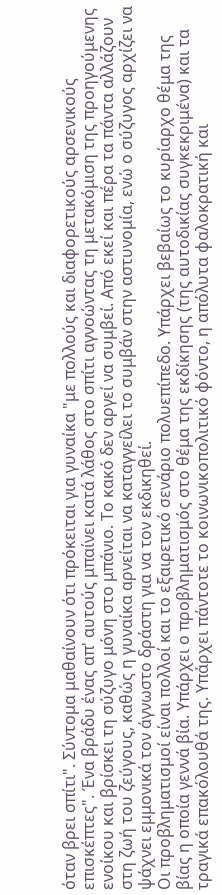όταν βρει σπίτι". Σύντομα μαθαίνουν ότι πρόκειται για γυναίκα "με πολλούς και διαφορετικούς αρσενικούς επισκέπτες". Ένα βράδυ ένας απ' αυτούς μπαίνει κατά λάθος στο σπίτι αγνοώντας τη μετακόμιση της προηγούμενης ενοίκου και βρίσκει τη σύζυγο μόνη στο μπάνιο. Το κακό δεν αργεί να συμβεί. Από εκεί και πέρα τα πάντα αλλάζουν στη ζωή του ζεύγους, καθώς η γυναίκα αρνείται να καταγγείλει το συμβάν στην αστυνομία, ενώ ο σύζυγος αρχίζει να ψάχνει εμμονικά τον άγνωστο δράστη για να τον εκδικηθεί.
Οι προβληματισμοί είναι πολλοί και το εξαιρετικό σενάριο πολυεπίπεδο. Υπάρχει βεβαίως το κυρίαρχο θέμα της βίας η οποία γεννά βία. Υπάρχει ο προβληματισμός στο θέμα της εκδίκησης (της αυτοδικίας συγκεκριμένα) και τα τραγικά επακόλουθά της. Υπάρχει πάντοτε το κοινωνικοπολιτικό φόντο, η απόλυτα φαλοκρατική και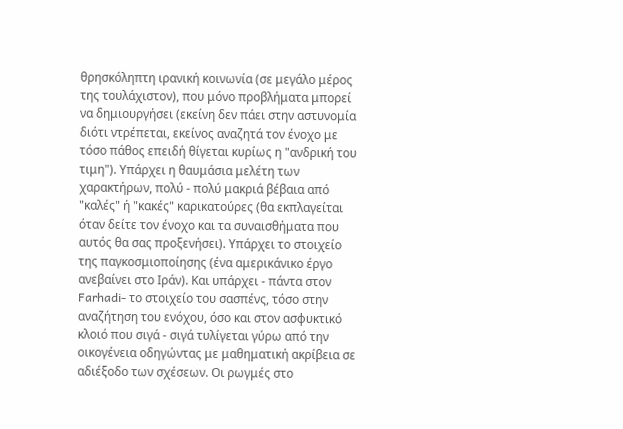θρησκόληπτη ιρανική κοινωνία (σε μεγάλο μέρος της τουλάχιστον), που μόνο προβλήματα μπορεί να δημιουργήσει (εκείνη δεν πάει στην αστυνομία διότι ντρέπεται, εκείνος αναζητά τον ένοχο με τόσο πάθος επειδή θίγεται κυρίως η "ανδρική του τιμη"). Υπάρχει η θαυμάσια μελέτη των χαρακτήρων, πολύ - πολύ μακριά βέβαια από "καλές" ή "κακές" καρικατούρες (θα εκπλαγείται όταν δείτε τον ένοχο και τα συναισθήματα που αυτός θα σας προξενήσει). Υπάρχει το στοιχείο της παγκοσμιοποίησης (ένα αμερικάνικο έργο ανεβαίνει στο Ιράν). Και υπάρχει - πάντα στον  Farhadi- το στοιχείο του σασπένς, τόσο στην αναζήτηση του ενόχου, όσο και στον ασφυκτικό κλοιό που σιγά - σιγά τυλίγεται γύρω από την οικογένεια οδηγώντας με μαθηματική ακρίβεια σε αδιέξοδο των σχέσεων. Οι ρωγμές στο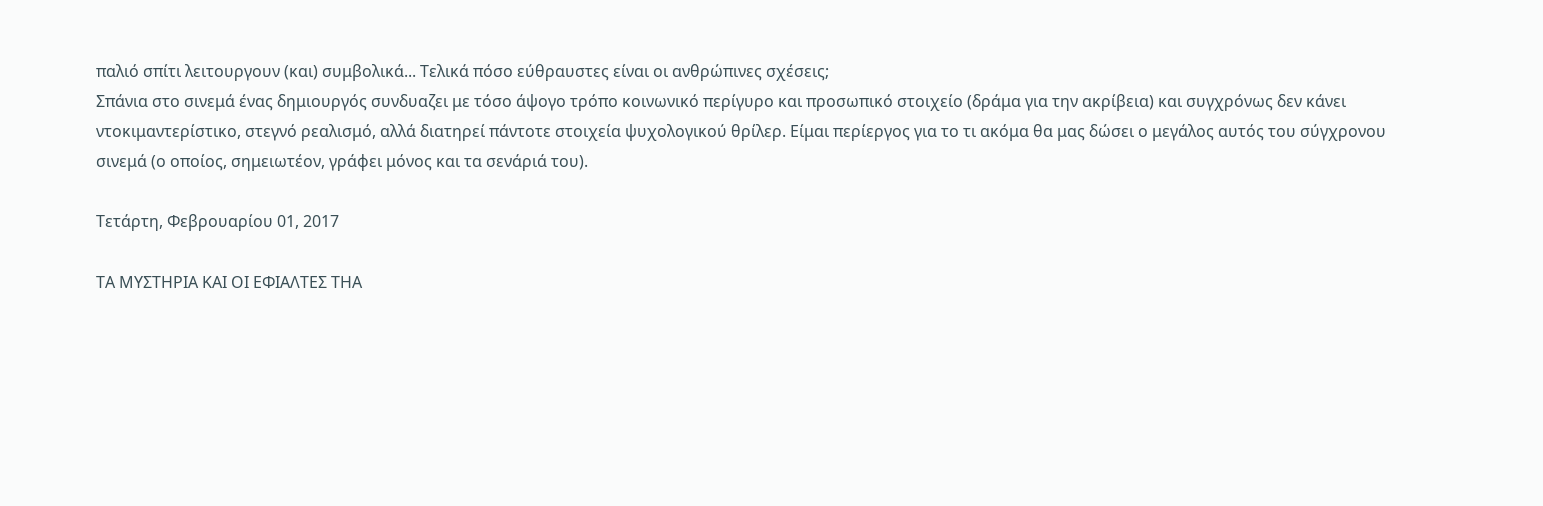παλιό σπίτι λειτουργουν (και) συμβολικά... Τελικά πόσο εύθραυστες είναι οι ανθρώπινες σχέσεις;
Σπάνια στο σινεμά ένας δημιουργός συνδυαζει με τόσο άψογο τρόπο κοινωνικό περίγυρο και προσωπικό στοιχείο (δράμα για την ακρίβεια) και συγχρόνως δεν κάνει ντοκιμαντερίστικο, στεγνό ρεαλισμό, αλλά διατηρεί πάντοτε στοιχεία ψυχολογικού θρίλερ. Είμαι περίεργος για το τι ακόμα θα μας δώσει ο μεγάλος αυτός του σύγχρονου σινεμά (ο οποίος, σημειωτέον, γράφει μόνος και τα σενάριά του).

Τετάρτη, Φεβρουαρίου 01, 2017

ΤΑ ΜΥΣΤΗΡΙΑ ΚΑΙ ΟΙ ΕΦΙΑΛΤΕΣ ΤHA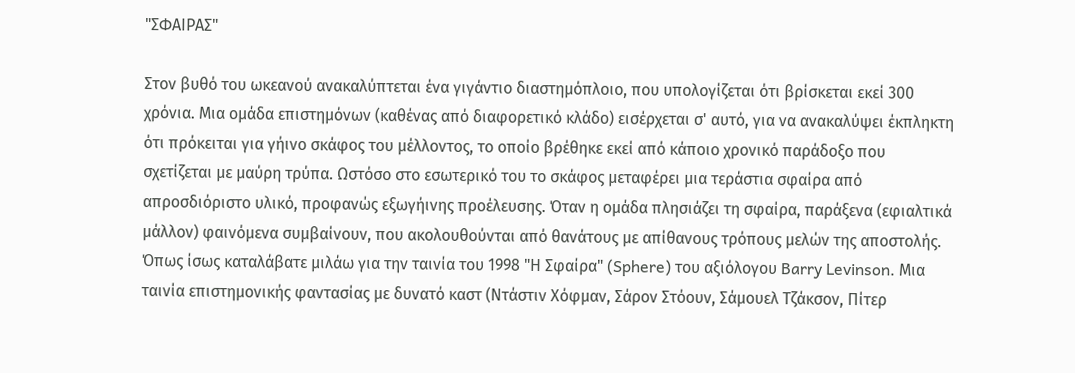"ΣΦΑΙΡΑΣ"

Στον βυθό του ωκεανού ανακαλύπτεται ένα γιγάντιο διαστημόπλοιο, που υπολογίζεται ότι βρίσκεται εκεί 300 χρόνια. Μια ομάδα επιστημόνων (καθένας από διαφορετικό κλάδο) εισέρχεται σ' αυτό, για να ανακαλύψει έκπληκτη ότι πρόκειται για γήινο σκάφος του μέλλοντος, το οποίο βρέθηκε εκεί από κάποιο χρονικό παράδοξο που σχετίζεται με μαύρη τρύπα. Ωστόσο στο εσωτερικό του το σκάφος μεταφέρει μια τεράστια σφαίρα από απροσδιόριστο υλικό, προφανώς εξωγήινης προέλευσης. Όταν η ομάδα πλησιάζει τη σφαίρα, παράξενα (εφιαλτικά μάλλον) φαινόμενα συμβαίνουν, που ακολουθούνται από θανάτους με απίθανους τρόπους μελών της αποστολής.
Όπως ίσως καταλάβατε μιλάω για την ταινία του 1998 "Η Σφαίρα" (Sphere) του αξιόλογου Barry Levinson. Μια ταινία επιστημονικής φαντασίας με δυνατό καστ (Ντάστιν Χόφμαν, Σάρον Στόουν, Σάμουελ Τζάκσον, Πίτερ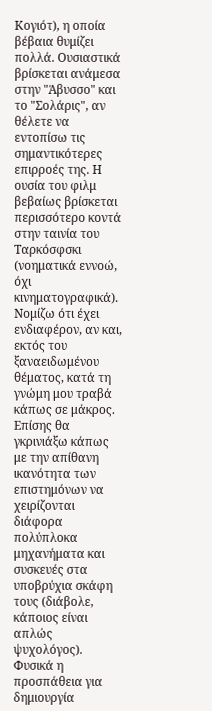Κογιότ), η οποία βέβαια θυμίζει πολλά. Ουσιαστικά βρίσκεται ανάμεσα στην "Άβυσσο" και το "Σολάρις", αν θέλετε να εντοπίσω τις σημαντικότερες επιρροές της. Η ουσία του φιλμ βεβαίως βρίσκεται περισσότερο κοντά στην ταινία του Ταρκόσφσκι (νοηματικά εννοώ, όχι κινηματογραφικά).
Νομίζω ότι έχει ενδιαφέρον, αν και, εκτός του ξαναειδωμένου θέματος, κατά τη γνώμη μου τραβά κάπως σε μάκρος. Επίσης θα γκρινιάξω κάπως με την απίθανη ικανότητα των επιστημόνων να χειρίζονται διάφορα πολύπλοκα μηχανήματα και συσκευές στα υποβρύχια σκάφη τους (διάβολε, κάποιος είναι απλώς ψυχολόγος). Φυσικά η προσπάθεια για δημιουργία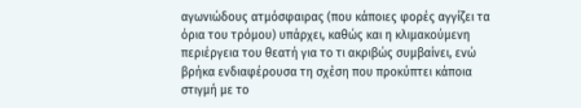αγωνιώδους ατμόσφαιρας (που κάποιες φορές αγγίζει τα όρια του τρόμου) υπάρχει, καθώς και η κλιμακούμενη περιέργεια του θεατή για το τι ακριβώς συμβαίνει, ενώ βρήκα ενδιαφέρουσα τη σχέση που προκύπτει κάποια στιγμή με το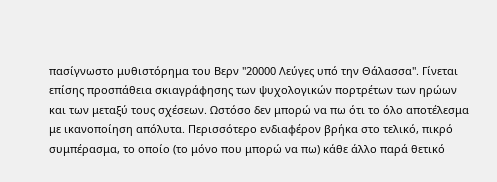πασίγνωστο μυθιστόρημα του Βερν "20000 Λεύγες υπό την Θάλασσα". Γίνεται επίσης προσπάθεια σκιαγράφησης των ψυχολογικών πορτρέτων των ηρώων και των μεταξύ τους σχέσεων. Ωστόσο δεν μπορώ να πω ότι το όλο αποτέλεσμα με ικανοποίηση απόλυτα. Περισσότερο ενδιαφέρον βρήκα στο τελικό, πικρό συμπέρασμα, το οποίο (το μόνο που μπορώ να πω) κάθε άλλο παρά θετικό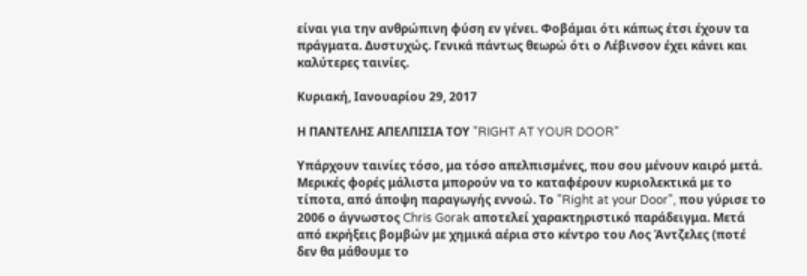είναι για την ανθρώπινη φύση εν γένει. Φοβάμαι ότι κάπως έτσι έχουν τα πράγματα. Δυστυχώς. Γενικά πάντως θεωρώ ότι ο Λέβινσον έχει κάνει και καλύτερες ταινίες.

Κυριακή, Ιανουαρίου 29, 2017

Η ΠΑΝΤΕΛΗΣ ΑΠΕΛΠΙΣΙΑ ΤΟΥ "RIGHT AT YOUR DOOR"

Υπάρχουν ταινίες τόσο, μα τόσο απελπισμένες, που σου μένουν καιρό μετά. Μερικές φορές μάλιστα μπορούν να το καταφέρουν κυριολεκτικά με το τίποτα, από άποψη παραγωγής εννοώ. Το "Right at your Door", που γύρισε το 2006 ο άγνωστος Chris Gorak αποτελεί χαρακτηριστικό παράδειγμα. Μετά από εκρήξεις βομβών με χημικά αέρια στο κέντρο του Λος Άντζελες (ποτέ δεν θα μάθουμε το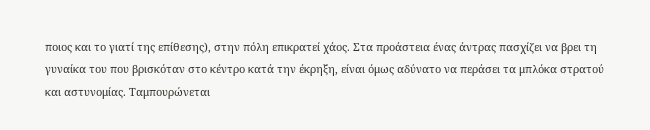ποιος και το γιατί της επίθεσης), στην πόλη επικρατεί χάος. Στα προάστεια ένας άντρας πασχίζει να βρει τη γυναίκα του που βρισκόταν στο κέντρο κατά την έκρηξη, είναι όμως αδύνατο να περάσει τα μπλόκα στρατού και αστυνομίας. Ταμπουρώνεται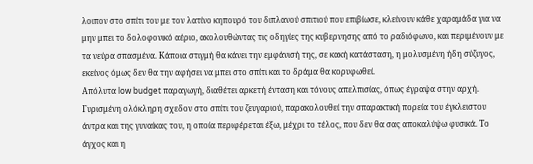λοιπον στο σπίτι του με τον λατίνο κηπουρό του διπλανού σπιτιού που επιβίωσε, κλείνουν κάθε χαραμάδα για να μην μπει το δολοφονικό αέριο, ακολουθώντας τις οδηγίες της κυβερνησης από το ραδιόφωνο, και περιμένουν με τα νεύρα σπασμένα. Κάποια στιγμή θα κάνει την εμφάνισή της, σε κακή κατάσταση, η μολυσμένη ήδη σύζυγος, εκείνος όμως δεν θα την αφήσει να μπει στο σπίτι και το δράμα θα κορυφωθεί.
Απόλυτα low budget παραγωγή, διαθέτει αρκετή ένταση και τόνους απελπισίας, όπως έγραψα στην αρχή. Γυρισμένη ολόκληρη σχεδον στο σπίτι του ζευγαριού, παρακολουθεί την σπαρακτική πορεία του έγκλειστου άντρα και της γυναίκας του, η οποία περιφέρεται έξω, μέχρι το τέλος, που δεν θα σας αποκαλύψω φυσικά. Το άγχος και η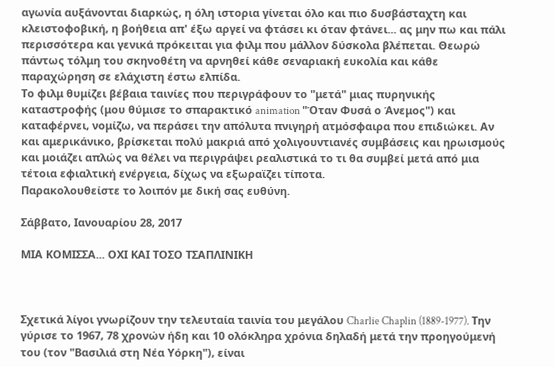αγωνία αυξάνονται διαρκώς, η όλη ιστορια γίνεται όλο και πιο δυσβάσταχτη και κλειστοφοβική, η βοήθεια απ' έξω αργεί να φτάσει κι όταν φτάνει... ας μην πω και πάλι περισσότερα και γενικά πρόκειται για φιλμ που μάλλον δύσκολα βλέπεται. Θεωρώ πάντως τόλμη του σκηνοθέτη να αρνηθεί κάθε σεναριακή ευκολία και κάθε παραχώρηση σε ελάχιστη έστω ελπίδα.
Το φιλμ θυμίζει βέβαια ταινίες που περιγράφουν το "μετά" μιας πυρηνικής καταστροφής (μου θύμισε το σπαρακτικό animation "Όταν Φυσά ο Άνεμος") και καταφέρνει, νομίζω, να περάσει την απόλυτα πνιγηρή ατμόσφαιρα που επιδιώκει. Αν και αμερικάνικο, βρίσκεται πολύ μακριά από χολιγουντιανές συμβάσεις και ηρωισμούς και μοιάζει απλώς να θέλει να περιγράψει ρεαλιστικά το τι θα συμβεί μετά από μια τέτοια εφιαλτική ενέργεια, δίχως να εξωραϊζει τίποτα.
Παρακολουθείστε το λοιπόν με δική σας ευθύνη.

Σάββατο, Ιανουαρίου 28, 2017

ΜΙΑ ΚΟΜΙΣΣΑ... ΟΧΙ ΚΑΙ ΤΟΣΟ ΤΣΑΠΛΙΝΙΚΗ



Σχετικά λίγοι γνωρίζουν την τελευταία ταινία του μεγάλου Charlie Chaplin (1889-1977). Την γύρισε το 1967, 78 χρονών ήδη και 10 ολόκληρα χρόνια δηλαδή μετά την προηγούμενή του (τον "Βασιλιά στη Νέα Υόρκη"), είναι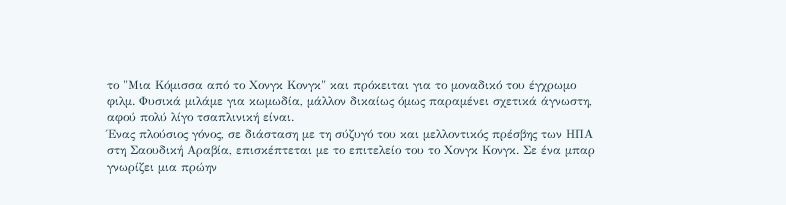το "Μια Κόμισσα από το Χονγκ Κονγκ" και πρόκειται για το μοναδικό του έγχρωμο φιλμ. Φυσικά μιλάμε για κωμωδία, μάλλον δικαίως όμως παραμένει σχετικά άγνωστη, αφού πολύ λίγο τσαπλινική είναι.
Ένας πλούσιος γόνος, σε διάσταση με τη σύζυγό του και μελλοντικός πρέσβης των ΗΠΑ στη Σαουδική Αραβία, επισκέπτεται με το επιτελείο του το Χονγκ Κονγκ. Σε ένα μπαρ γνωρίζει μια πρώην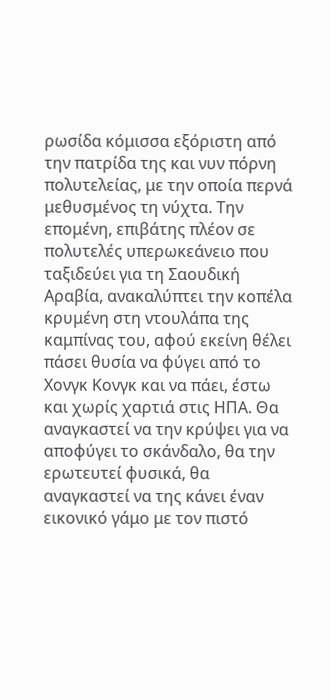ρωσίδα κόμισσα εξόριστη από την πατρίδα της και νυν πόρνη πολυτελείας, με την οποία περνά μεθυσμένος τη νύχτα. Την επομένη, επιβάτης πλέον σε πολυτελές υπερωκεάνειο που ταξιδεύει για τη Σαουδική Αραβία, ανακαλύπτει την κοπέλα κρυμένη στη ντουλάπα της καμπίνας του, αφού εκείνη θέλει πάσει θυσία να φύγει από το Χονγκ Κονγκ και να πάει, έστω και χωρίς χαρτιά στις ΗΠΑ. Θα αναγκαστεί να την κρύψει για να αποφύγει το σκάνδαλο, θα την ερωτευτεί φυσικά, θα αναγκαστεί να της κάνει έναν εικονικό γάμο με τον πιστό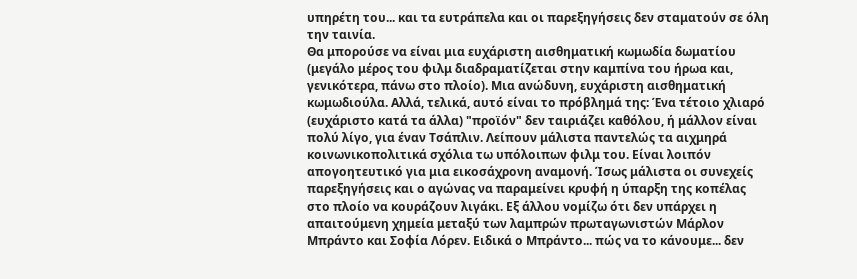υπηρέτη του... και τα ευτράπελα και οι παρεξηγήσεις δεν σταματούν σε όλη την ταινία.
Θα μπορούσε να είναι μια ευχάριστη αισθηματική κωμωδία δωματίου (μεγάλο μέρος του φιλμ διαδραματίζεται στην καμπίνα του ήρωα και, γενικότερα, πάνω στο πλοίο). Μια ανώδυνη, ευχάριστη αισθηματική κωμωδιούλα. Αλλά, τελικά, αυτό είναι το πρόβλημά της: Ένα τέτοιο χλιαρό (ευχάριστο κατά τα άλλα) "προϊόν" δεν ταιριάζει καθόλου, ή μάλλον είναι πολύ λίγο, για έναν Τσάπλιν. Λείπουν μάλιστα παντελώς τα αιχμηρά κοινωνικοπολιτικά σχόλια τω υπόλοιπων φιλμ του. Είναι λοιπόν απογοητευτικό για μια εικοσάχρονη αναμονή. Ίσως μάλιστα οι συνεχείς παρεξηγήσεις και ο αγώνας να παραμείνει κρυφή η ύπαρξη της κοπέλας στο πλοίο να κουράζουν λιγάκι. Εξ άλλου νομίζω ότι δεν υπάρχει η απαιτούμενη χημεία μεταξύ των λαμπρών πρωταγωνιστών Μάρλον Μπράντο και Σοφία Λόρεν. Ειδικά ο Μπράντο... πώς να το κάνουμε... δεν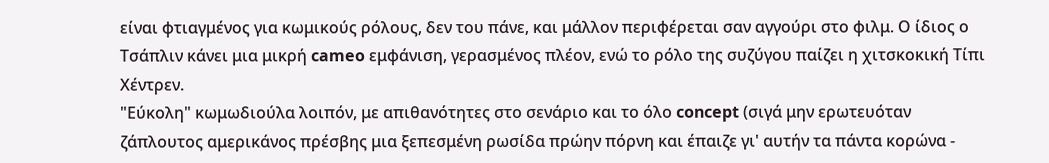είναι φτιαγμένος για κωμικούς ρόλους, δεν του πάνε, και μάλλον περιφέρεται σαν αγγούρι στο φιλμ. Ο ίδιος ο Τσάπλιν κάνει μια μικρή cameo εμφάνιση, γερασμένος πλέον, ενώ το ρόλο της συζύγου παίζει η χιτσκοκική Τίπι Χέντρεν.
"Εύκολη" κωμωδιούλα λοιπόν, με απιθανότητες στο σενάριο και το όλο concept (σιγά μην ερωτευόταν ζάπλουτος αμερικάνος πρέσβης μια ξεπεσμένη ρωσίδα πρώην πόρνη και έπαιζε γι' αυτήν τα πάντα κορώνα -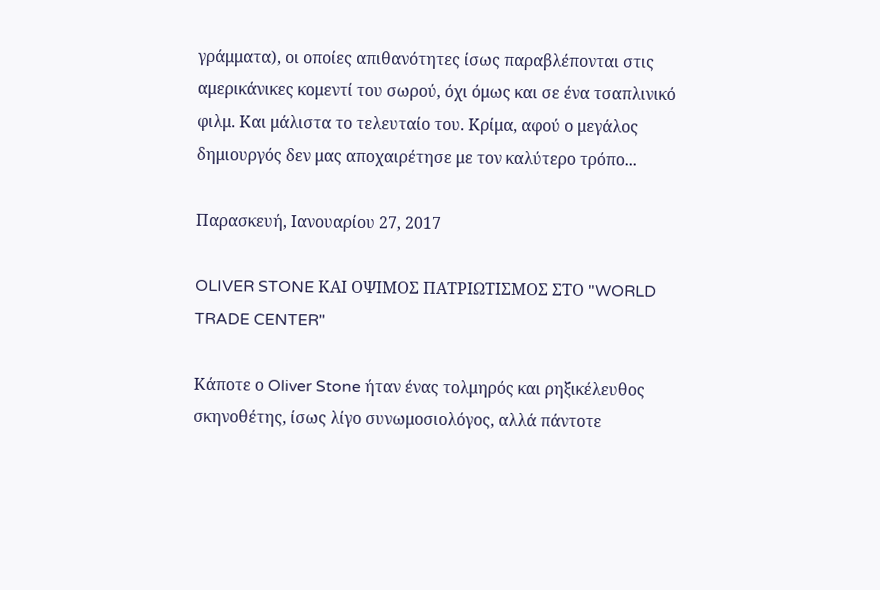γράμματα), οι οποίες απιθανότητες ίσως παραβλέπονται στις αμερικάνικες κομεντί του σωρού, όχι όμως και σε ένα τσαπλινικό φιλμ. Και μάλιστα το τελευταίο του. Κρίμα, αφού ο μεγάλος δημιουργός δεν μας αποχαιρέτησε με τον καλύτερο τρόπο...

Παρασκευή, Ιανουαρίου 27, 2017

OLIVER STONE ΚΑΙ ΟΨΙΜΟΣ ΠΑΤΡΙΩΤΙΣΜΟΣ ΣΤΟ "WORLD TRADE CENTER"

Κάποτε ο Oliver Stone ήταν ένας τολμηρός και ρηξικέλευθος σκηνοθέτης, ίσως λίγο συνωμοσιολόγος, αλλά πάντοτε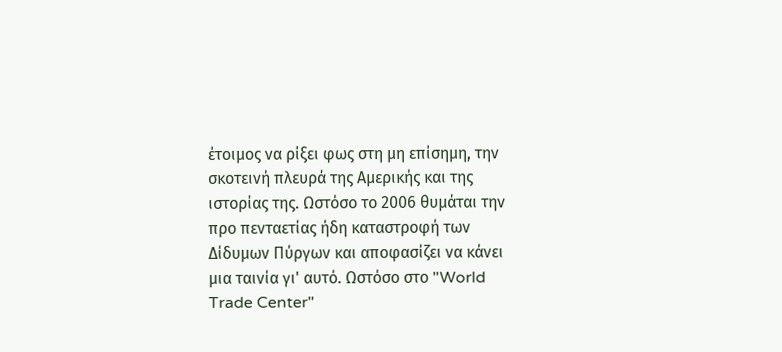έτοιμος να ρίξει φως στη μη επίσημη, την σκοτεινή πλευρά της Αμερικής και της ιστορίας της. Ωστόσο το 2006 θυμάται την προ πενταετίας ήδη καταστροφή των Δίδυμων Πύργων και αποφασίζει να κάνει μια ταινία γι' αυτό. Ωστόσο στο "World Trade Center"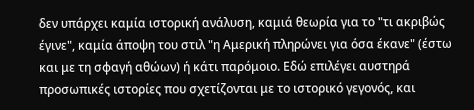δεν υπάρχει καμία ιστορική ανάλυση, καμιά θεωρία για το "τι ακριβώς έγινε", καμία άποψη του στιλ "η Αμερική πληρώνει για όσα έκανε" (έστω και με τη σφαγή αθώων) ή κάτι παρόμοιο. Εδώ επιλέγει αυστηρά προσωπικές ιστορίες που σχετίζονται με το ιστορικό γεγονός, και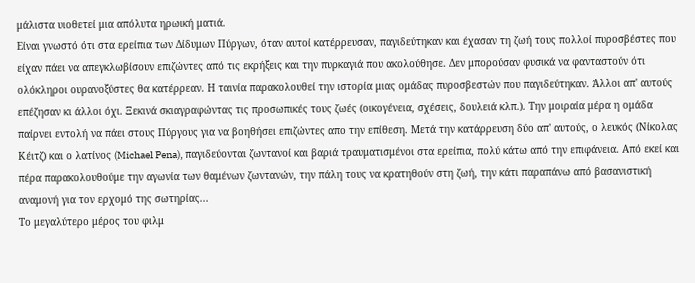μάλιστα υιοθετεί μια απόλυτα ηρωική ματιά.
Είναι γνωστό ότι στα ερείπια των Δίδυμων Πύργων, όταν αυτοί κατέρρευσαν, παγιδεύτηκαν και έχασαν τη ζωή τους πολλοί πυροσβέστες που είχαν πάει να απεγκλωβίσουν επιζώντες από τις εκρήξεις και την πυρκαγιά που ακολούθησε. Δεν μπορούσαν φυσικά να φανταστούν ότι ολόκληροι ουρανοξύστες θα κατέρρεαν. Η ταινία παρακολουθεί την ιστορία μιας ομάδας πυροσβεστών που παγιδεύτηκαν. Άλλοι απ' αυτούς επέζησαν κι άλλοι όχι. Ξεκινά σκιαγραφώντας τις προσωπικές τους ζωές (οικογένεια, σχέσεις, δουλειά κλπ.). Την μοιραία μέρα η ομάδα παίρνει εντολή να πάει στους Πύργους για να βοηθήσει επιζώντες απο την επίθεση. Μετά την κατάρρευση δύο απ' αυτούς, ο λευκός (Νίκολας Κέιτζ) και ο λατίνος (Michael Pena), παγιδεύονται ζωντανοί και βαριά τραυματισμένοι στα ερείπια, πολύ κάτω από την επιφάνεια. Από εκεί και πέρα παρακολουθούμε την αγωνία των θαμένων ζωντανών, την πάλη τους να κρατηθούν στη ζωή, την κάτι παραπάνω από βασανιστική αναμονή για τον ερχομό της σωτηρίας...
Το μεγαλύτερο μέρος του φιλμ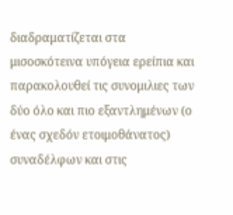διαδραματίζεται στα μισοσκότεινα υπόγεια ερείπια και παρακολουθεί τις συνομιλιες των δύο όλο και πιο εξαντλημένων (ο ένας σχεδόν ετοιμοθάνατος) συναδέλφων και στις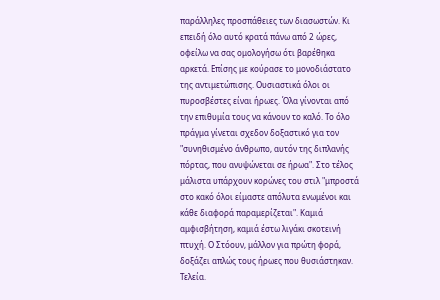παράλληλες προσπάθειες των διασωστών. Κι επειδή όλο αυτό κρατά πάνω από 2 ώρες, οφείλω να σας ομολογήσω ότι βαρέθηκα αρκετά. Επίσης με κούρασε το μονοδιάστατο της αντιμετώπισης. Ουσιαστικά όλοι οι πυροσβέστες είναι ήρωες. Όλα γίνονται από την επιθυμία τους να κάνουν το καλό. Το όλο πράγμα γίνεται σχεδον δοξαστικό για τον "συνηθισμένο άνθρωπο, αυτόν της διπλανής πόρτας, που ανυψώνεται σε ήρωα". Στο τέλος μάλιστα υπάρχουν κορώνες του στιλ "μπροστά στο κακό όλοι είμαστε απόλυτα ενωμένοι και κάθε διαφορά παραμερίζεται". Καμιά αμφισβήτηση, καμιά έστω λιγάκι σκοτεινή πτυχή. Ο Στόουν, μάλλον για πρώτη φορά, δοξάζει απλώς τους ήρωες που θυσιάστηκαν. Τελεία.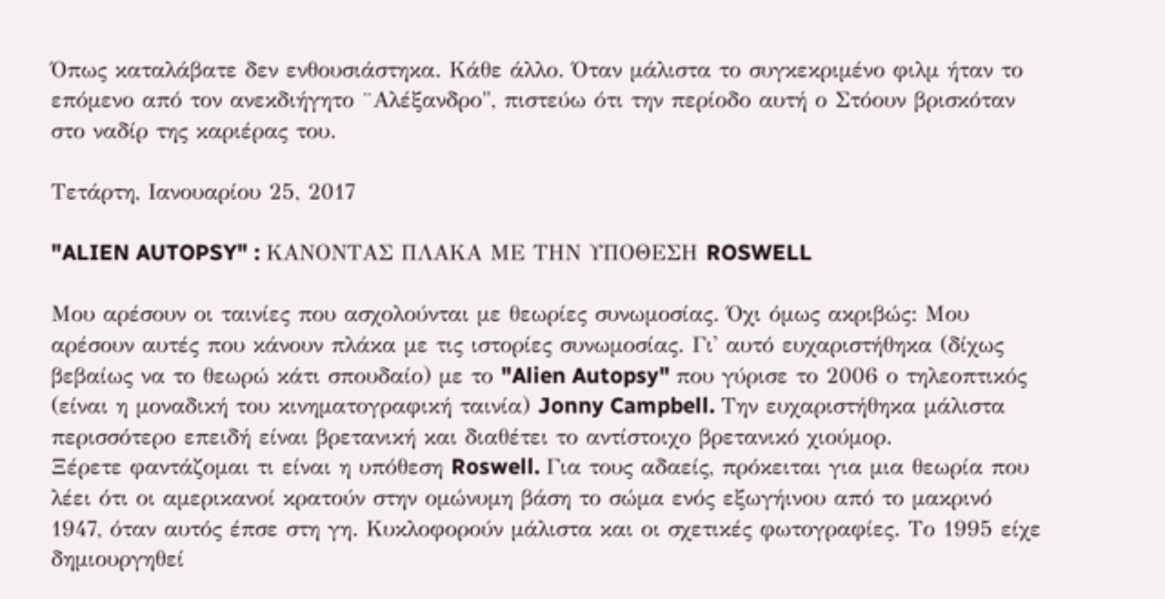Όπως καταλάβατε δεν ενθουσιάστηκα. Κάθε άλλο. Όταν μάλιστα το συγκεκριμένο φιλμ ήταν το επόμενο από τον ανεκδιήγητο ¨Αλέξανδρο", πιστεύω ότι την περίοδο αυτή ο Στόουν βρισκόταν στο ναδίρ της καριέρας του.

Τετάρτη, Ιανουαρίου 25, 2017

"ALIEN AUTOPSY" : ΚΑΝΟΝΤΑΣ ΠΛΑΚΑ ΜΕ ΤΗΝ ΥΠΟΘΕΣΗ ROSWELL

Μου αρέσουν οι ταινίες που ασχολούνται με θεωρίες συνωμοσίας. Όχι όμως ακριβώς: Μου αρέσουν αυτές που κάνουν πλάκα με τις ιστορίες συνωμοσίας. Γι' αυτό ευχαριστήθηκα (δίχως βεβαίως να το θεωρώ κάτι σπουδαίο) με το "Alien Autopsy" που γύρισε το 2006 ο τηλεοπτικός (είναι η μοναδική του κινηματογραφική ταινία) Jonny Campbell. Την ευχαριστήθηκα μάλιστα περισσότερο επειδή είναι βρετανική και διαθέτει το αντίστοιχο βρετανικό χιούμορ.
Ξέρετε φαντάζομαι τι είναι η υπόθεση Roswell. Για τους αδαείς, πρόκειται για μια θεωρία που λέει ότι οι αμερικανοί κρατούν στην ομώνυμη βάση το σώμα ενός εξωγήινου από το μακρινό 1947, όταν αυτός έπσε στη γη. Κυκλοφορούν μάλιστα και οι σχετικές φωτογραφίες. Το 1995 είχε δημιουργηθεί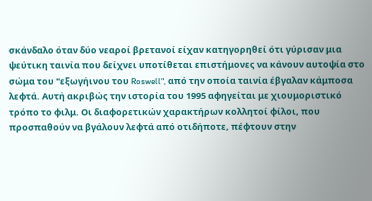σκάνδαλο όταν δύο νεαροί βρετανοί είχαν κατηγορηθεί ότι γύρισαν μια ψεύτικη ταινία που δείχνει υποτίθεται επιστήμονες να κάνουν αυτοψία στο σώμα του "εξωγήινου του Roswell", από την οποία ταινία έβγαλαν κάμποσα λεφτά. Αυτή ακριβώς την ιστορία του 1995 αφηγείται με χιουμοριστικό τρόπο το φιλμ. Οι διαφορετικών χαρακτήρων κολλητοί φίλοι, που προσπαθούν να βγάλουν λεφτά από οτιδήποτε, πέφτουν στην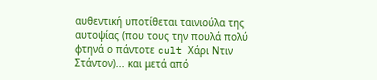αυθεντική υποτίθεται ταινιούλα της αυτοψίας (που τους την πουλά πολύ φτηνά ο πάντοτε cult Χάρι Ντιν Στάντον)... και μετά από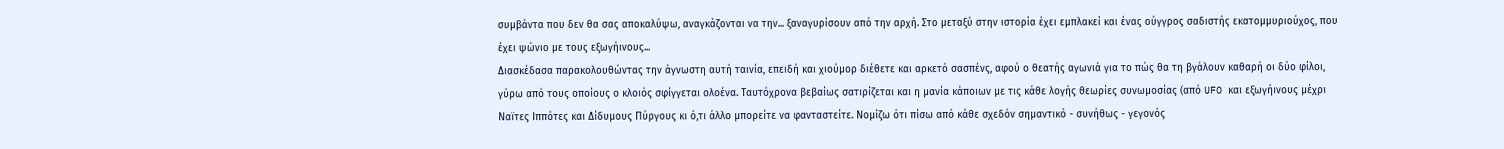συμβάντα που δεν θα σας αποκαλύψω, αναγκάζονται να την... ξαναγυρίσουν από την αρχή. Στο μεταξύ στην ιστορία έχει εμπλακεί και ένας ούγγρος σαδιστής εκατομμυριούχος, που έχει ψώνιο με τους εξωγήινους...
Διασκέδασα παρακολουθώντας την άγνωστη αυτή ταινία, επειδή και χιούμορ διέθετε και αρκετό σασπένς, αφού ο θεατής αγωνιά για το πώς θα τη βγάλουν καθαρή οι δύο φίλοι, γύρω από τους οποίους ο κλοιός σφίγγεται ολοένα. Ταυτόχρονα βεβαίως σατιρίζεται και η μανία κάποιων με τις κάθε λογής θεωρίες συνωμοσίας (από UFO και εξωγήινους μέχρι Ναϊτες Ιππότες και Δίδυμους Πύργους κι ό,τι άλλο μπορείτε να φανταστείτε. Νομίζω ότι πίσω από κάθε σχεδόν σημαντικό - συνήθως - γεγονός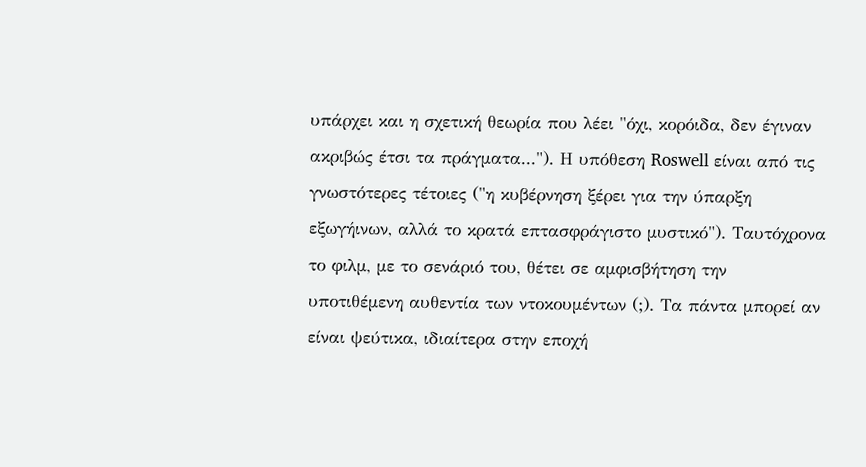υπάρχει και η σχετική θεωρία που λέει "όχι, κορόιδα, δεν έγιναν ακριβώς έτσι τα πράγματα..."). Η υπόθεση Roswell είναι από τις γνωστότερες τέτοιες ("η κυβέρνηση ξέρει για την ύπαρξη εξωγήινων, αλλά το κρατά επτασφράγιστο μυστικό"). Ταυτόχρονα το φιλμ, με το σενάριό του, θέτει σε αμφισβήτηση την υποτιθέμενη αυθεντία των ντοκουμέντων (;). Τα πάντα μπορεί αν είναι ψεύτικα, ιδιαίτερα στην εποχή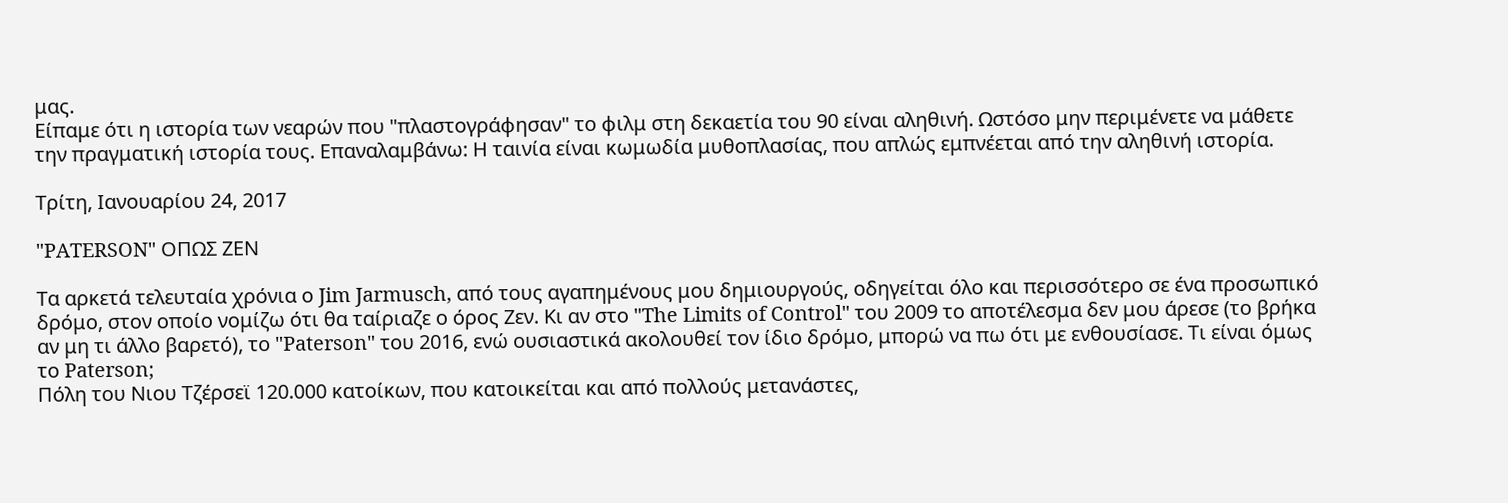μας.
Είπαμε ότι η ιστορία των νεαρών που "πλαστογράφησαν" το φιλμ στη δεκαετία του 90 είναι αληθινή. Ωστόσο μην περιμένετε να μάθετε την πραγματική ιστορία τους. Επαναλαμβάνω: Η ταινία είναι κωμωδία μυθοπλασίας, που απλώς εμπνέεται από την αληθινή ιστορία.

Τρίτη, Ιανουαρίου 24, 2017

"PATERSON" ΟΠΩΣ ΖΕΝ

Τα αρκετά τελευταία χρόνια ο Jim Jarmusch, από τους αγαπημένους μου δημιουργούς, οδηγείται όλο και περισσότερο σε ένα προσωπικό δρόμο, στον οποίο νομίζω ότι θα ταίριαζε ο όρος Ζεν. Κι αν στο "The Limits of Control" του 2009 το αποτέλεσμα δεν μου άρεσε (το βρήκα αν μη τι άλλο βαρετό), το "Paterson" του 2016, ενώ ουσιαστικά ακολουθεί τον ίδιο δρόμο, μπορώ να πω ότι με ενθουσίασε. Τι είναι όμως το Paterson;
Πόλη του Νιου Τζέρσεϊ 120.000 κατοίκων, που κατοικείται και από πολλούς μετανάστες,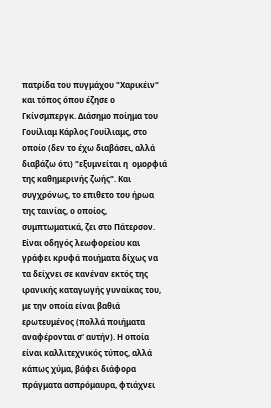πατρίδα του πυγμάχου "Χαρικέιν" και τόπος όπου έζησε ο Γκίνσμπεργκ. Διάσημο ποίημα του Γουίλιαμ Κάρλος Γουίλιαμς, στο οποίο (δεν το έχω διαβάσει, αλλά διαβάζω ότι) "εξυμνείται η  ομορφιά της καθημερινής ζωής". Και συγχρόνως, το επιθετο του ήρωα της ταινίας, ο οποίος, συμπτωματικά, ζει στο Πάτερσον. Είναι οδηγός λεωφορείου και γράφει κρυφά ποιήματα δίχως να τα δείχνει σε κανέναν εκτός της ιρανικής καταγωγής γυναίκας του, με την οποία είναι βαθιά ερωτευμένος (πολλά ποιήματα αναφέρονται σ' αυτήν). Η οποία είναι καλλιτεχνικός τύπος, αλλά κάπως χύμα, βάφει διάφορα πράγματα ασπρόμαυρα, φτιάχνει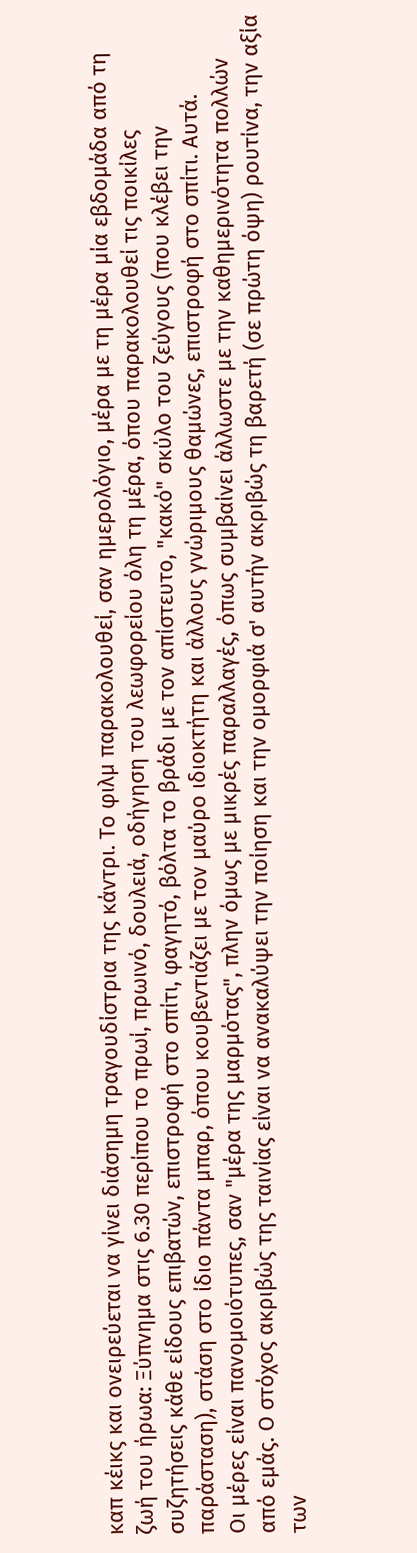καπ κέικς και ονειρεύεται να γίνει διάσημη τραγουδίστρια της κάντρι. Το φιλμ παρακολουθεί, σαν ημερολόγιο, μέρα με τη μέρα μία εβδομάδα από τη ζωή του ήρωα: Ξύπνημα στις 6.30 περίπου το πρωί, πρωινό, δουλειά, οδήγηση του λεωφορείου όλη τη μέρα, όπου παρακολουθεί τις ποικίλες συζητήσεις κάθε είδους επιβατών, επιστροφή στο σπίτι, φαγητό, βόλτα το βράδι με τον απίστευτο, "κακό" σκύλο του ζεύγους (που κλέβει την παράσταση), στάση στο ίδιο πάντα μπαρ, όπου κουβεντιάζει με τον μαύρο ιδιοκτήτη και άλλους γνώριμους θαμώνες, επιστροφή στο σπίτι. Αυτά.
Οι μέρες είναι πανομοιότυπες, σαν "μέρα της μαρμότας", πλην όμως με μικρές παραλλαγές, όπως συμβαίνει άλλωστε με την καθημερινότητα πολλών από εμάς. Ο στόχος ακριβώς της ταινίας είναι να ανακαλύψει την ποίηση και την ομορφιά σ' αυτήν ακριβώς τη βαρετή (σε πρώτη όψη) ρουτίνα, την αξία των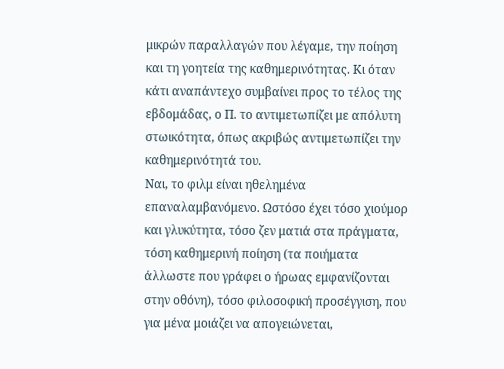μικρών παραλλαγών που λέγαμε, την ποίηση και τη γοητεία της καθημερινότητας. Κι όταν κάτι αναπάντεχο συμβαίνει προς το τέλος της εβδομάδας, ο Π. το αντιμετωπίζει με απόλυτη στωικότητα, όπως ακριβώς αντιμετωπίζει την καθημερινότητά του.
Ναι, το φιλμ είναι ηθελημένα επαναλαμβανόμενο. Ωστόσο έχει τόσο χιούμορ και γλυκύτητα, τόσο ζεν ματιά στα πράγματα, τόση καθημερινή ποίηση (τα ποιήματα άλλωστε που γράφει ο ήρωας εμφανίζονται στην οθόνη), τόσο φιλοσοφική προσέγγιση, που για μένα μοιάζει να απογειώνεται,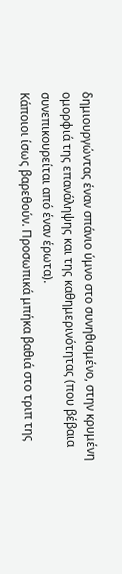δημιουργώντας έναν σπάνιο ύμνο στο συνηθισμένο, στην κρυμένη ομορφιά της επανάληψης και της καθημερινότητας (που βέβαια συνεπικουρείται από έναν έρωτα).
Κάποιοι ίσως βαρεθούν. Προσωπικά μπήκα βαθιά στο τριπ της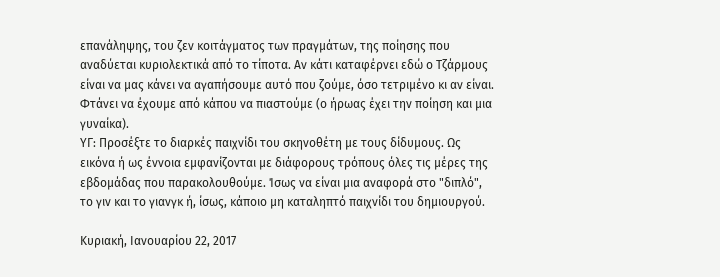επανάληψης, του ζεν κοιτάγματος των πραγμάτων, της ποίησης που αναδύεται κυριολεκτικά από το τίποτα. Αν κάτι καταφέρνει εδώ ο Τζάρμους είναι να μας κάνει να αγαπήσουμε αυτό που ζούμε, όσο τετριμένο κι αν είναι. Φτάνει να έχουμε από κάπου να πιαστούμε (ο ήρωας έχει την ποίηση και μια γυναίκα).
ΥΓ: Προσέξτε το διαρκές παιχνίδι του σκηνοθέτη με τους δίδυμους. Ως εικόνα ή ως έννοια εμφανίζονται με διάφορους τρόπους όλες τις μέρες της εβδομάδας που παρακολουθούμε. Ίσως να είναι μια αναφορά στο "διπλό", το γιν και το γιανγκ ή, ίσως, κάποιο μη καταληπτό παιχνίδι του δημιουργού.

Κυριακή, Ιανουαρίου 22, 2017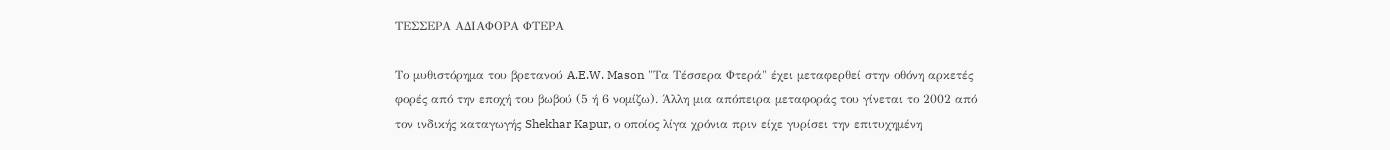ΤΕΣΣΕΡΑ ΑΔΙΑΦΟΡΑ ΦΤΕΡΑ

Το μυθιστόρημα του βρετανού A.E.W. Mason "Τα Τέσσερα Φτερά" έχει μεταφερθεί στην οθόνη αρκετές φορές από την εποχή του βωβού (5 ή 6 νομίζω). Άλλη μια απόπειρα μεταφοράς του γίνεται το 2002 από τον ινδικής καταγωγής Shekhar Kapur, ο οποίος λίγα χρόνια πριν είχε γυρίσει την επιτυχημένη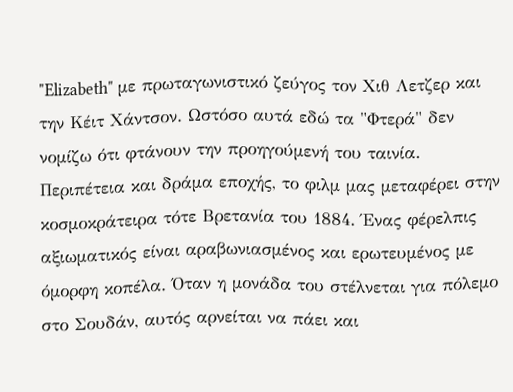"Elizabeth" με πρωταγωνιστικό ζεύγος τον Χιθ Λετζερ και την Κέιτ Χάντσον. Ωστόσο αυτά εδώ τα "Φτερά" δεν νομίζω ότι φτάνουν την προηγούμενή του ταινία.
Περιπέτεια και δράμα εποχής, το φιλμ μας μεταφέρει στην κοσμοκράτειρα τότε Βρετανία του 1884. Ένας φέρελπις αξιωματικός είναι αραβωνιασμένος και ερωτευμένος με όμορφη κοπέλα. Όταν η μονάδα του στέλνεται για πόλεμο στο Σουδάν, αυτός αρνείται να πάει και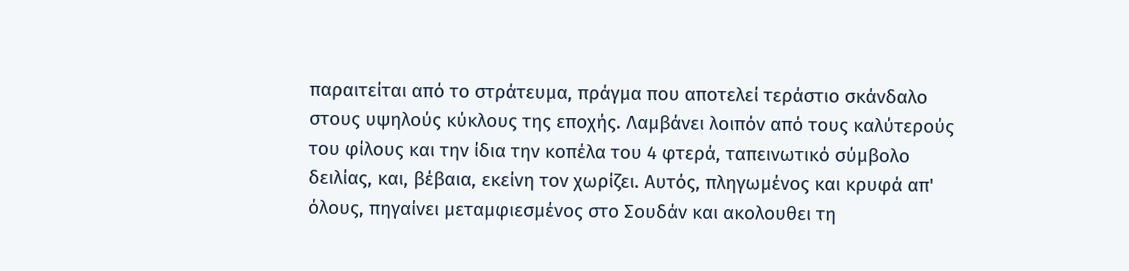παραιτείται από το στράτευμα, πράγμα που αποτελεί τεράστιο σκάνδαλο στους υψηλούς κύκλους της εποχής. Λαμβάνει λοιπόν από τους καλύτερούς του φίλους και την ίδια την κοπέλα του 4 φτερά, ταπεινωτικό σύμβολο δειλίας, και, βέβαια, εκείνη τον χωρίζει. Αυτός, πληγωμένος και κρυφά απ' όλους, πηγαίνει μεταμφιεσμένος στο Σουδάν και ακολουθει τη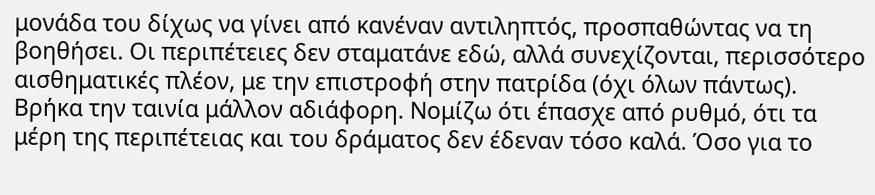μονάδα του δίχως να γίνει από κανέναν αντιληπτός, προσπαθώντας να τη βοηθήσει. Οι περιπέτειες δεν σταματάνε εδώ, αλλά συνεχίζονται, περισσότερο αισθηματικές πλέον, με την επιστροφή στην πατρίδα (όχι όλων πάντως).
Βρήκα την ταινία μάλλον αδιάφορη. Νομίζω ότι έπασχε από ρυθμό, ότι τα μέρη της περιπέτειας και του δράματος δεν έδεναν τόσο καλά. Όσο για το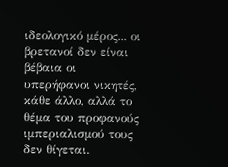ιδεολογικό μέρος... οι βρετανοί δεν είναι βέβαια οι υπερήφανοι νικητές, κάθε άλλο, αλλά το θέμα του προφανούς ιμπεριαλισμού τους δεν θίγεται.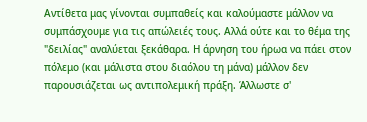Αντίθετα μας γίνονται συμπαθείς και καλούμαστε μάλλον να συμπάσχουμε για τις απώλειές τους. Αλλά ούτε και το θέμα της "δειλίας" αναλύεται ξεκάθαρα. Η άρνηση του ήρωα να πάει στον πόλεμο (και μάλιστα στου διαόλου τη μάνα) μάλλον δεν παρουσιάζεται ως αντιπολεμική πράξη. Άλλωστε σ'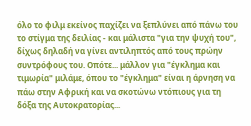όλο το φιλμ εκείνος παχίζει να ξεπλύνει από πάνω του το στίγμα της δειλίας - και μάλιστα "για την ψυχή του", δίχως δηλαδή να γίνει αντιληπτός από τους πρώην συντρόφους του. Οπότε... μάλλον για "έγκλημα και τιμωρία" μιλάμε, όπου το "έγκλημα" είναι η άρνηση να πάω στην Αφρική και να σκοτώνω ντόπιους για τη δόξα της Αυτοκρατορίας...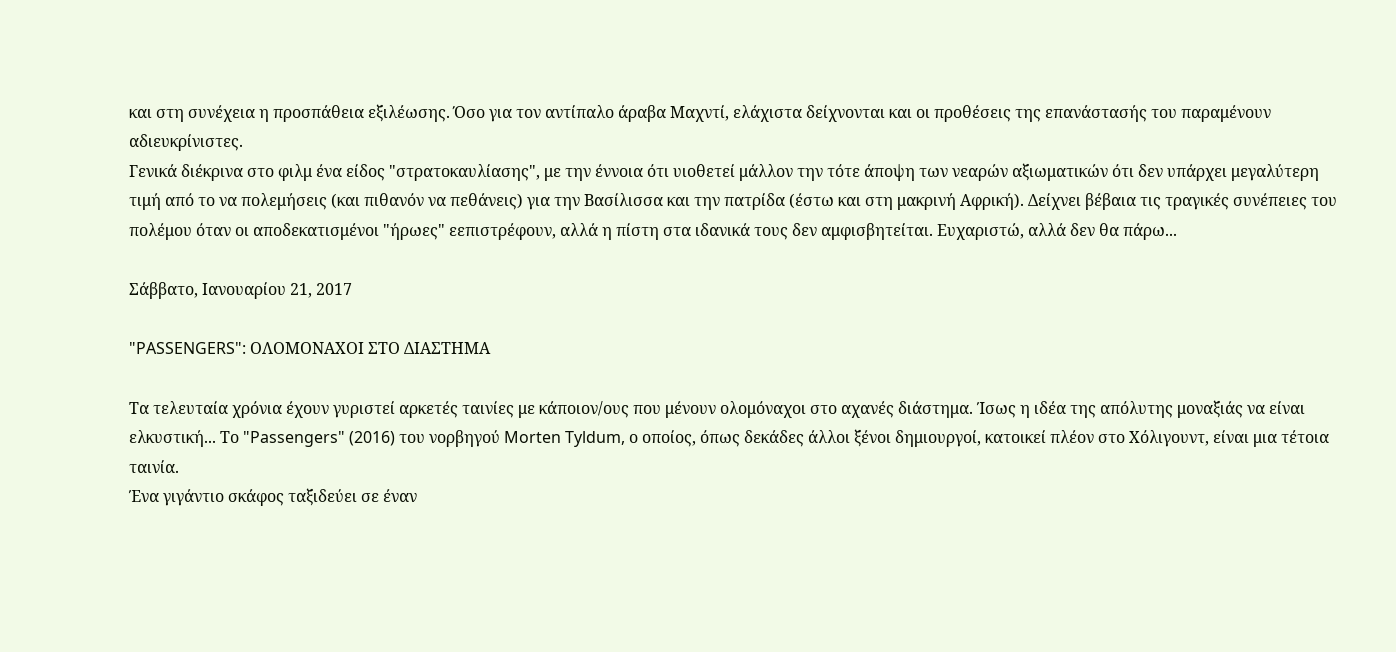και στη συνέχεια η προσπάθεια εξιλέωσης. Όσο για τον αντίπαλο άραβα Μαχντί, ελάχιστα δείχνονται και οι προθέσεις της επανάστασής του παραμένουν αδιευκρίνιστες.
Γενικά διέκρινα στο φιλμ ένα είδος "στρατοκαυλίασης", με την έννοια ότι υιοθετεί μάλλον την τότε άποψη των νεαρών αξιωματικών ότι δεν υπάρχει μεγαλύτερη τιμή από το να πολεμήσεις (και πιθανόν να πεθάνεις) για την Βασίλισσα και την πατρίδα (έστω και στη μακρινή Αφρική). Δείχνει βέβαια τις τραγικές συνέπειες του πολέμου όταν οι αποδεκατισμένοι "ήρωες" εεπιστρέφουν, αλλά η πίστη στα ιδανικά τους δεν αμφισβητείται. Ευχαριστώ, αλλά δεν θα πάρω...

Σάββατο, Ιανουαρίου 21, 2017

"PASSENGERS": ΟΛΟΜΟΝΑΧΟΙ ΣΤΟ ΔΙΑΣΤΗΜΑ

Τα τελευταία χρόνια έχουν γυριστεί αρκετές ταινίες με κάποιον/ους που μένουν ολομόναχοι στο αχανές διάστημα. Ίσως η ιδέα της απόλυτης μοναξιάς να είναι ελκυστική... Το "Passengers" (2016) του νορβηγού Morten Tyldum, ο οποίος, όπως δεκάδες άλλοι ξένοι δημιουργοί, κατοικεί πλέον στο Χόλιγουντ, είναι μια τέτοια ταινία.
Ένα γιγάντιο σκάφος ταξιδεύει σε έναν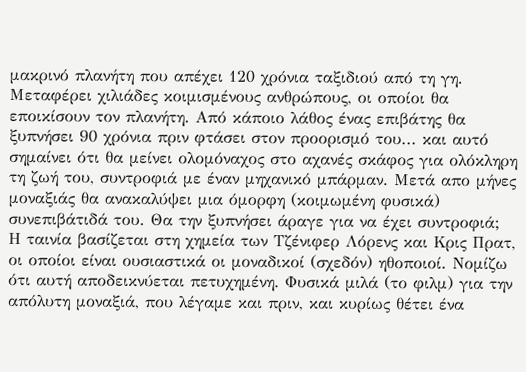μακρινό πλανήτη που απέχει 120 χρόνια ταξιδιού από τη γη. Μεταφέρει χιλιάδες κοιμισμένους ανθρώπους, οι οποίοι θα εποικίσουν τον πλανήτη. Από κάποιο λάθος ένας επιβάτης θα ξυπνήσει 90 χρόνια πριν φτάσει στον προορισμό του... και αυτό σημαίνει ότι θα μείνει ολομόναχος στο αχανές σκάφος για ολόκληρη τη ζωή του, συντροφιά με έναν μηχανικό μπάρμαν. Μετά απο μήνες μοναξιάς θα ανακαλύψει μια όμορφη (κοιμωμένη φυσικά) συνεπιβάτιδά του. Θα την ξυπνήσει άραγε για να έχει συντροφιά;
Η ταινία βασίζεται στη χημεία των Τζένιφερ Λόρενς και Κρις Πρατ, οι οποίοι είναι ουσιαστικά οι μοναδικοί (σχεδόν) ηθοποιοί. Νομίζω ότι αυτή αποδεικνύεται πετυχημένη. Φυσικά μιλά (το φιλμ) για την απόλυτη μοναξιά, που λέγαμε και πριν, και κυρίως θέτει ένα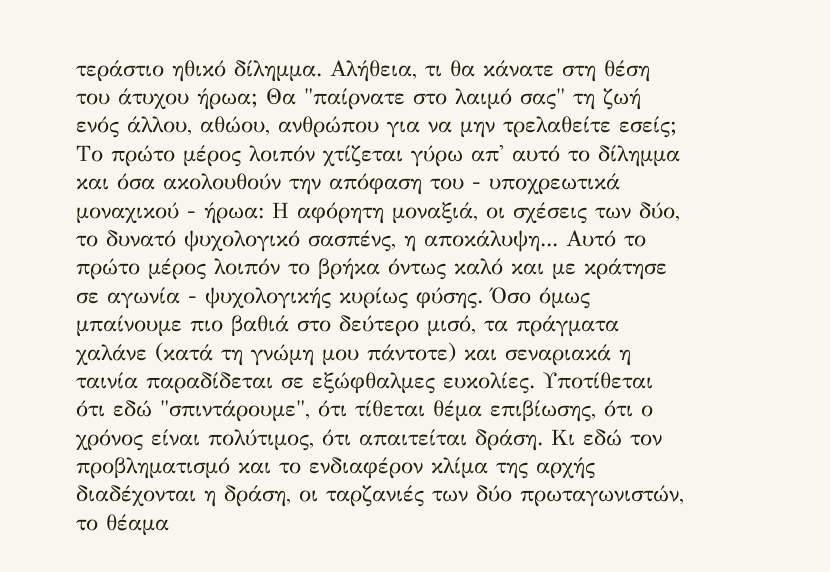τεράστιο ηθικό δίλημμα. Αλήθεια, τι θα κάνατε στη θέση του άτυχου ήρωα; Θα "παίρνατε στο λαιμό σας" τη ζωή ενός άλλου, αθώου, ανθρώπου για να μην τρελαθείτε εσείς;
Το πρώτο μέρος λοιπόν χτίζεται γύρω απ' αυτό το δίλημμα και όσα ακολουθούν την απόφαση του - υποχρεωτικά μοναχικού - ήρωα: Η αφόρητη μοναξιά, οι σχέσεις των δύο, το δυνατό ψυχολογικό σασπένς, η αποκάλυψη... Αυτό το πρώτο μέρος λοιπόν το βρήκα όντως καλό και με κράτησε σε αγωνία - ψυχολογικής κυρίως φύσης. Όσο όμως μπαίνουμε πιο βαθιά στο δεύτερο μισό, τα πράγματα χαλάνε (κατά τη γνώμη μου πάντοτε) και σεναριακά η ταινία παραδίδεται σε εξώφθαλμες ευκολίες. Υποτίθεται ότι εδώ "σπιντάρουμε", ότι τίθεται θέμα επιβίωσης, ότι ο χρόνος είναι πολύτιμος, ότι απαιτείται δράση. Κι εδώ τον προβληματισμό και το ενδιαφέρον κλίμα της αρχής διαδέχονται η δράση, οι ταρζανιές των δύο πρωταγωνιστών, το θέαμα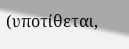(υποτίθεται,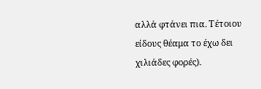αλλά φτάνει πια. Τέτοιου είδους θέαμα το έχω δει χιλιάδες φορές).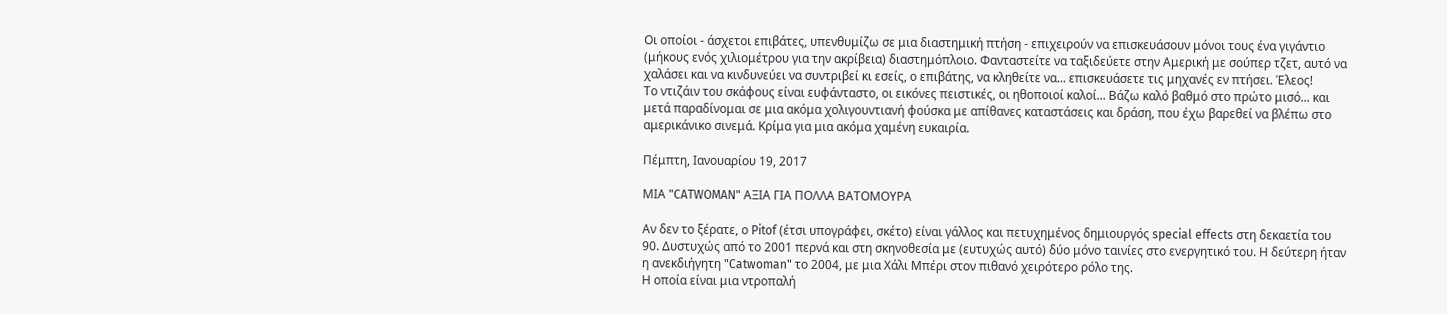Οι οποίοι - άσχετοι επιβάτες, υπενθυμίζω σε μια διαστημική πτήση - επιχειρούν να επισκευάσουν μόνοι τους ένα γιγάντιο (μήκους ενός χιλιομέτρου για την ακρίβεια) διαστημόπλοιο. Φανταστείτε να ταξιδεύετε στην Αμερική με σούπερ τζετ, αυτό να χαλάσει και να κινδυνεύει να συντριβεί κι εσείς, ο επιβάτης, να κληθείτε να... επισκευάσετε τις μηχανές εν πτήσει. Έλεος!
Το ντιζάιν του σκάφους είναι ευφάνταστο, οι εικόνες πειστικές, οι ηθοποιοί καλοί... Βάζω καλό βαθμό στο πρώτο μισό... και μετά παραδίνομαι σε μια ακόμα χολιγουντιανή φούσκα με απίθανες καταστάσεις και δράση, που έχω βαρεθεί να βλέπω στο αμερικάνικο σινεμά. Κρίμα για μια ακόμα χαμένη ευκαιρία.

Πέμπτη, Ιανουαρίου 19, 2017

ΜΙΑ "CATWOMAN" ΑΞΙΑ ΓΙΑ ΠΟΛΛΑ ΒΑΤΟΜΟΥΡΑ

Αν δεν το ξέρατε, ο Pitof (έτσι υπογράφει, σκέτο) είναι γάλλος και πετυχημένος δημιουργός special effects στη δεκαετία του 90. Δυστυχώς από το 2001 περνά και στη σκηνοθεσία με (ευτυχώς αυτό) δύο μόνο ταινίες στο ενεργητικό του. Η δεύτερη ήταν η ανεκδιήγητη "Catwoman" το 2004, με μια Χάλι Μπέρι στον πιθανό χειρότερο ρόλο της.
Η οποία είναι μια ντροπαλή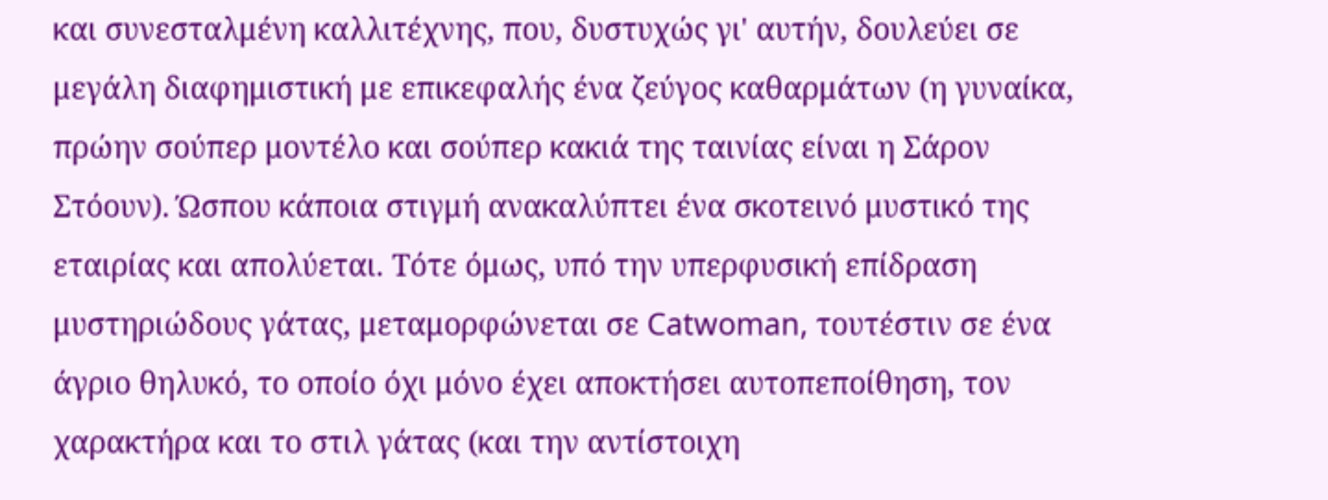και συνεσταλμένη καλλιτέχνης, που, δυστυχώς γι' αυτήν, δουλεύει σε μεγάλη διαφημιστική με επικεφαλής ένα ζεύγος καθαρμάτων (η γυναίκα, πρώην σούπερ μοντέλο και σούπερ κακιά της ταινίας είναι η Σάρον Στόουν). Ώσπου κάποια στιγμή ανακαλύπτει ένα σκοτεινό μυστικό της εταιρίας και απολύεται. Τότε όμως, υπό την υπερφυσική επίδραση μυστηριώδους γάτας, μεταμορφώνεται σε Catwoman, τουτέστιν σε ένα άγριο θηλυκό, το οποίο όχι μόνο έχει αποκτήσει αυτοπεποίθηση, τον χαρακτήρα και το στιλ γάτας (και την αντίστοιχη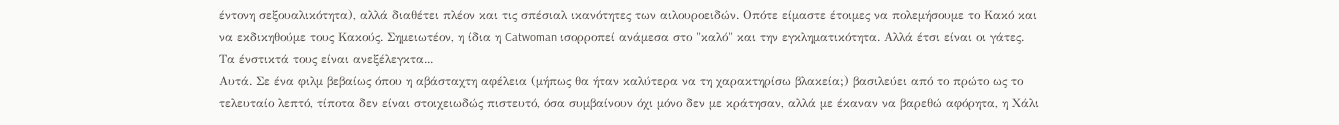έντονη σεξουαλικότητα), αλλά διαθέτει πλέον και τις σπέσιαλ ικανότητες των αιλουροειδών. Οπότε είμαστε έτοιμες να πολεμήσουμε το Κακό και να εκδικηθούμε τους Κακούς. Σημειωτέον, η ίδια η Catwoman ισορροπεί ανάμεσα στο "καλό" και την εγκληματικότητα. Αλλά έτσι είναι οι γάτες. Τα ένστικτά τους είναι ανεξέλεγκτα...
Αυτά. Σε ένα φιλμ βεβαίως όπου η αβάσταχτη αφέλεια (μήπως θα ήταν καλύτερα να τη χαρακτηρίσω βλακεία;) βασιλεύει από το πρώτο ως το τελευταίο λεπτό, τίποτα δεν είναι στοιχειωδώς πιστευτό, όσα συμβαίνουν όχι μόνο δεν με κράτησαν, αλλά με έκαναν να βαρεθώ αφόρητα, η Χάλι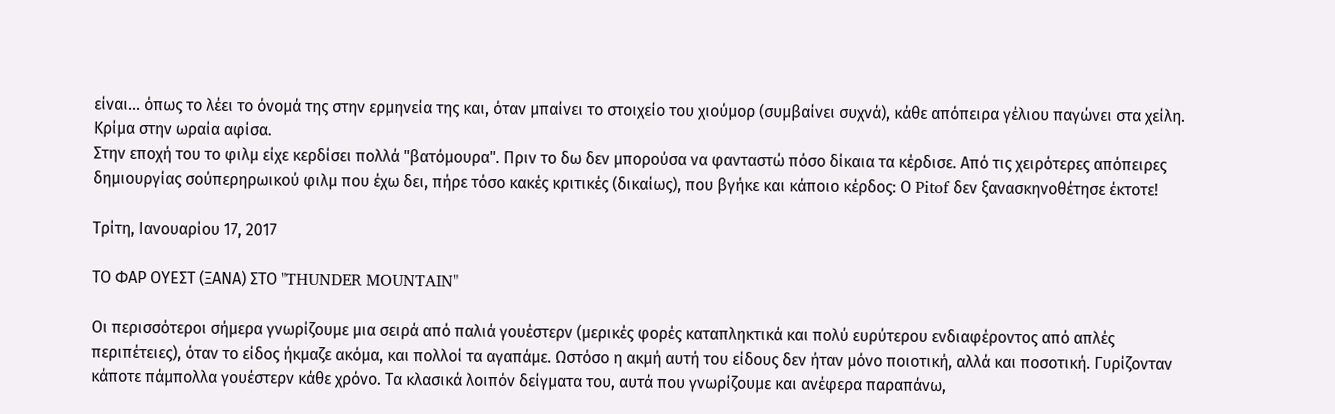είναι... όπως το λέει το όνομά της στην ερμηνεία της και, όταν μπαίνει το στοιχείο του χιούμορ (συμβαίνει συχνά), κάθε απόπειρα γέλιου παγώνει στα χείλη. Κρίμα στην ωραία αφίσα.
Στην εποχή του το φιλμ είχε κερδίσει πολλά "βατόμουρα". Πριν το δω δεν μπορούσα να φανταστώ πόσο δίκαια τα κέρδισε. Από τις χειρότερες απόπειρες δημιουργίας σούπερηρωικού φιλμ που έχω δει, πήρε τόσο κακές κριτικές (δικαίως), που βγήκε και κάποιο κέρδος: Ο Pitof δεν ξανασκηνοθέτησε έκτοτε!

Τρίτη, Ιανουαρίου 17, 2017

ΤΟ ΦΑΡ ΟΥΕΣΤ (ΞΑΝΑ) ΣΤΟ "THUNDER MOUNTAIN"

Οι περισσότεροι σήμερα γνωρίζουμε μια σειρά από παλιά γουέστερν (μερικές φορές καταπληκτικά και πολύ ευρύτερου ενδιαφέροντος από απλές περιπέτειες), όταν το είδος ήκμαζε ακόμα, και πολλοί τα αγαπάμε. Ωστόσο η ακμή αυτή του είδους δεν ήταν μόνο ποιοτική, αλλά και ποσοτική. Γυρίζονταν κάποτε πάμπολλα γουέστερν κάθε χρόνο. Τα κλασικά λοιπόν δείγματα του, αυτά που γνωρίζουμε και ανέφερα παραπάνω,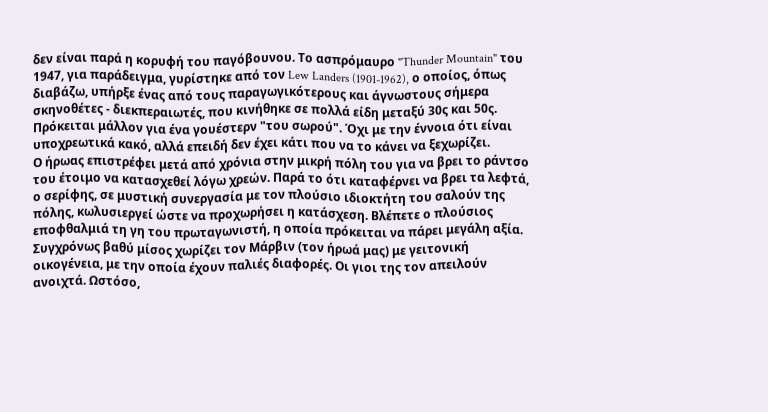δεν είναι παρά η κορυφή του παγόβουνου. Το ασπρόμαυρο "Thunder Mountain" του 1947, για παράδειγμα, γυρίστηκε από τον Lew Landers (1901-1962), ο οποίος, όπως διαβάζω, υπήρξε ένας από τους παραγωγικότερους και άγνωστους σήμερα σκηνοθέτες - διεκπεραιωτές, που κινήθηκε σε πολλά είδη μεταξύ 30ς και 50ς. Πρόκειται μάλλον για ένα γουέστερν "του σωρού". Όχι με την έννοια ότι είναι υποχρεωτικά κακό, αλλά επειδή δεν έχει κάτι που να το κάνει να ξεχωρίζει.
Ο ήρωας επιστρέφει μετά από χρόνια στην μικρή πόλη του για να βρει το ράντσο του έτοιμο να κατασχεθεί λόγω χρεών. Παρά το ότι καταφέρνει να βρει τα λεφτά, ο σερίφης, σε μυστική συνεργασία με τον πλούσιο ιδιοκτήτη του σαλούν της πόλης, κωλυσιεργεί ώστε να προχωρήσει η κατάσχεση. Βλέπετε ο πλούσιος εποφθαλμιά τη γη του πρωταγωνιστή, η οποία πρόκειται να πάρει μεγάλη αξία. Συγχρόνως βαθύ μίσος χωρίζει τον Μάρβιν (τον ήρωά μας) με γειτονική οικογένεια, με την οποία έχουν παλιές διαφορές. Οι γιοι της τον απειλούν ανοιχτά. Ωστόσο,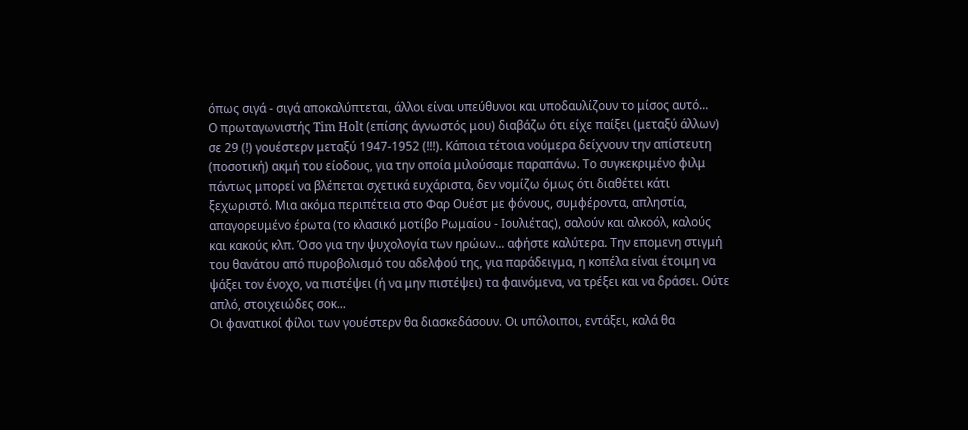όπως σιγά - σιγά αποκαλύπτεται, άλλοι είναι υπεύθυνοι και υποδαυλίζουν το μίσος αυτό...
Ο πρωταγωνιστής Tim Holt (επίσης άγνωστός μου) διαβάζω ότι είχε παίξει (μεταξύ άλλων) σε 29 (!) γουέστερν μεταξύ 1947-1952 (!!!). Κάποια τέτοια νούμερα δείχνουν την απίστευτη (ποσοτική) ακμή του είοδους, για την οποία μιλούσαμε παραπάνω. Το συγκεκριμένο φιλμ πάντως μπορεί να βλέπεται σχετικά ευχάριστα, δεν νομίζω όμως ότι διαθέτει κάτι ξεχωριστό. Μια ακόμα περιπέτεια στο Φαρ Ουέστ με φόνους, συμφέροντα, απληστία, απαγορευμένο έρωτα (το κλασικό μοτίβο Ρωμαίου - Ιουλιέτας), σαλούν και αλκοόλ, καλούς και κακούς κλπ. Όσο για την ψυχολογία των ηρώων... αφήστε καλύτερα. Την επομενη στιγμή του θανάτου από πυροβολισμό του αδελφού της, για παράδειγμα, η κοπέλα είναι έτοιμη να ψάξει τον ένοχο, να πιστέψει (ή να μην πιστέψει) τα φαινόμενα, να τρέξει και να δράσει. Ούτε απλό, στοιχειώδες σοκ...
Οι φανατικοί φίλοι των γουέστερν θα διασκεδάσουν. Οι υπόλοιποι, εντάξει, καλά θα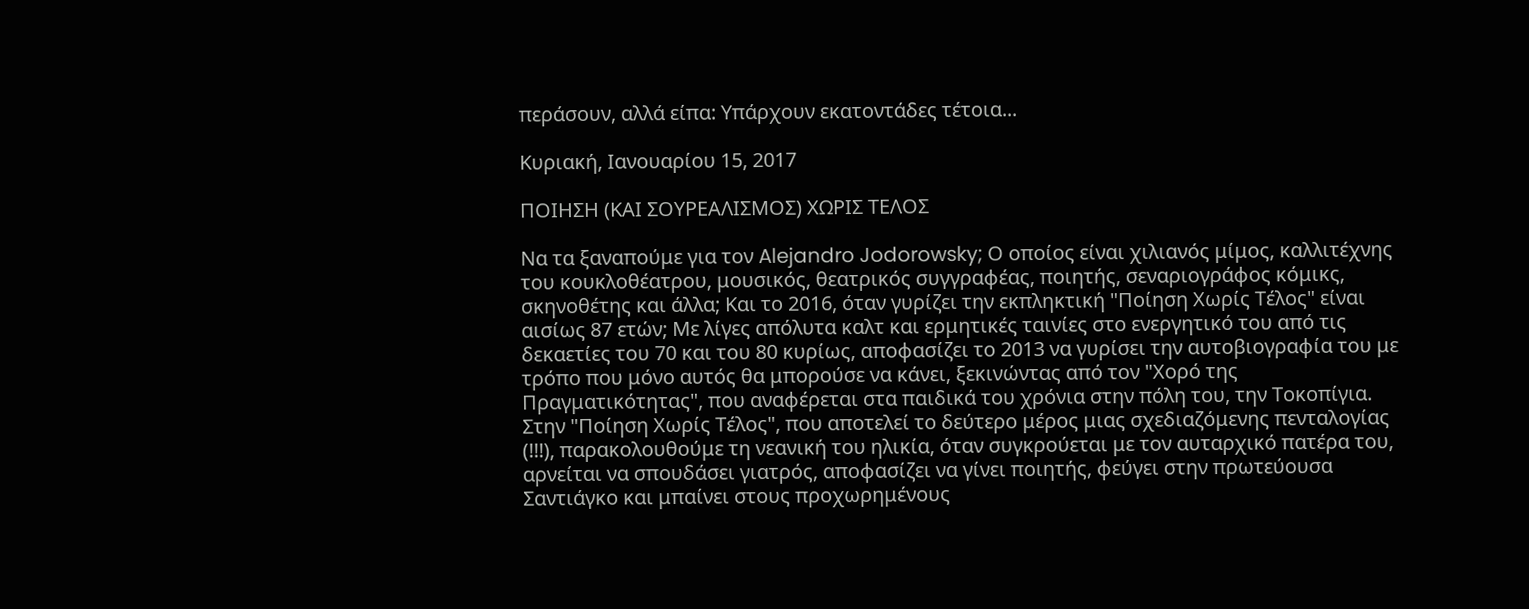περάσουν, αλλά είπα: Υπάρχουν εκατοντάδες τέτοια...

Κυριακή, Ιανουαρίου 15, 2017

ΠΟΙΗΣΗ (ΚΑΙ ΣΟΥΡΕΑΛΙΣΜΟΣ) ΧΩΡΙΣ ΤΕΛΟΣ

Να τα ξαναπούμε για τον Alejandro Jodorowsky; Ο οποίος είναι χιλιανός μίμος, καλλιτέχνης του κουκλοθέατρου, μουσικός, θεατρικός συγγραφέας, ποιητής, σεναριογράφος κόμικς, σκηνοθέτης και άλλα; Και το 2016, όταν γυρίζει την εκπληκτική "Ποίηση Χωρίς Τέλος" είναι αισίως 87 ετών; Με λίγες απόλυτα καλτ και ερμητικές ταινίες στο ενεργητικό του από τις δεκαετίες του 70 και του 80 κυρίως, αποφασίζει το 2013 να γυρίσει την αυτοβιογραφία του με τρόπο που μόνο αυτός θα μπορούσε να κάνει, ξεκινώντας από τον "Χορό της Πραγματικότητας", που αναφέρεται στα παιδικά του χρόνια στην πόλη του, την Τοκοπίγια. Στην "Ποίηση Χωρίς Τέλος", που αποτελεί το δεύτερο μέρος μιας σχεδιαζόμενης πενταλογίας (!!!), παρακολουθούμε τη νεανική του ηλικία, όταν συγκρούεται με τον αυταρχικό πατέρα του, αρνείται να σπουδάσει γιατρός, αποφασίζει να γίνει ποιητής, φεύγει στην πρωτεύουσα Σαντιάγκο και μπαίνει στους προχωρημένους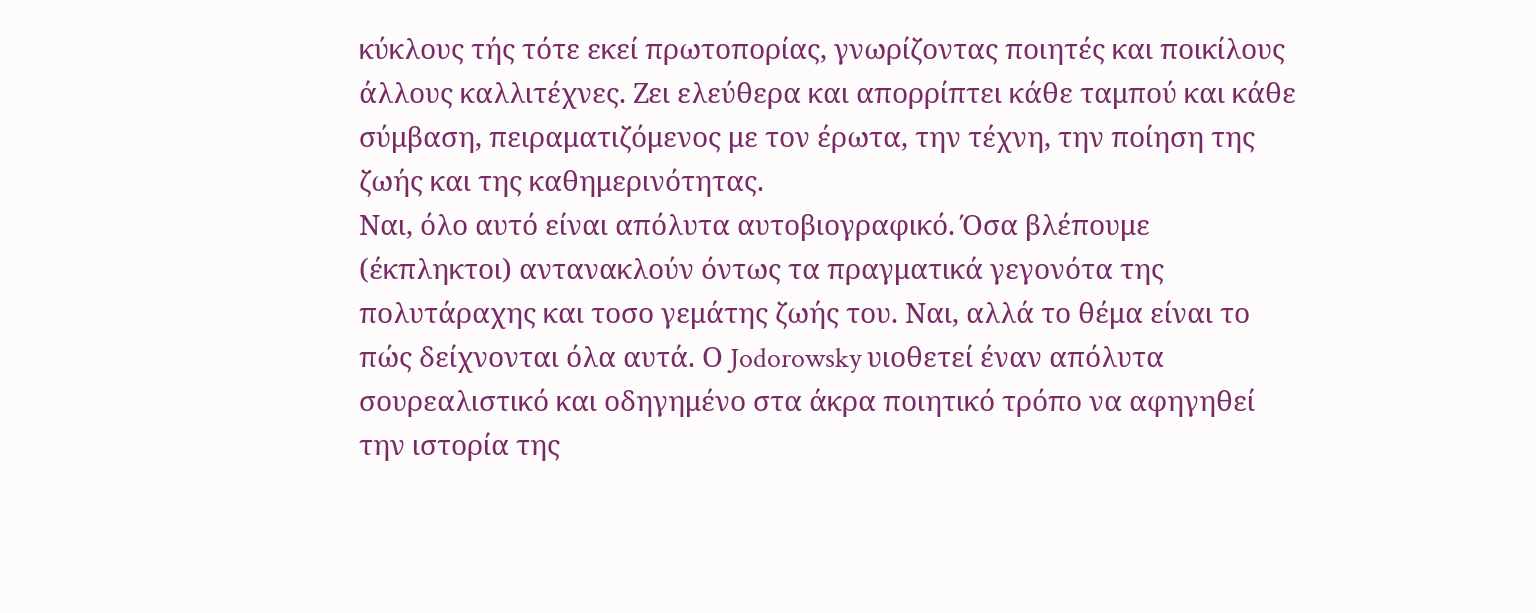κύκλους τής τότε εκεί πρωτοπορίας, γνωρίζοντας ποιητές και ποικίλους άλλους καλλιτέχνες. Ζει ελεύθερα και απορρίπτει κάθε ταμπού και κάθε σύμβαση, πειραματιζόμενος με τον έρωτα, την τέχνη, την ποίηση της ζωής και της καθημερινότητας.
Ναι, όλο αυτό είναι απόλυτα αυτοβιογραφικό. Όσα βλέπουμε (έκπληκτοι) αντανακλούν όντως τα πραγματικά γεγονότα της πολυτάραχης και τοσο γεμάτης ζωής του. Ναι, αλλά το θέμα είναι το πώς δείχνονται όλα αυτά. Ο Jodorowsky υιοθετεί έναν απόλυτα σουρεαλιστικό και οδηγημένο στα άκρα ποιητικό τρόπο να αφηγηθεί την ιστορία της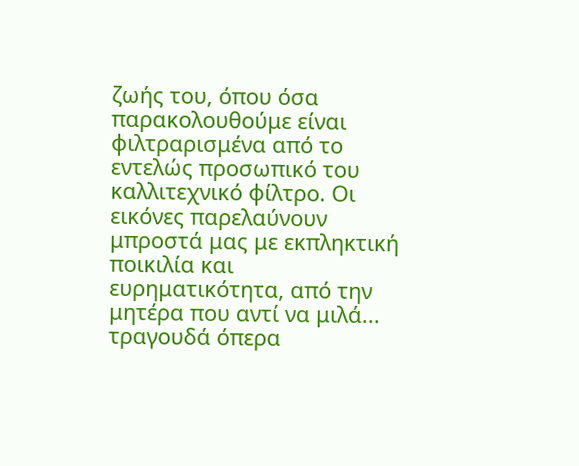ζωής του, όπου όσα παρακολουθούμε είναι φιλτραρισμένα από το εντελώς προσωπικό του καλλιτεχνικό φίλτρο. Οι εικόνες παρελαύνουν μπροστά μας με εκπληκτική ποικιλία και ευρηματικότητα, από την μητέρα που αντί να μιλά... τραγουδά όπερα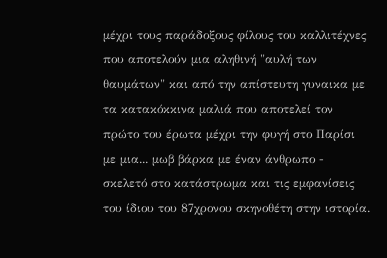μέχρι τους παράδοξους φίλους του καλλιτέχνες που αποτελούν μια αληθινή "αυλή των θαυμάτων" και από την απίστευτη γυναικα με τα κατακόκκινα μαλιά που αποτελεί τον πρώτο του έρωτα μέχρι την φυγή στο Παρίσι με μια... μωβ βάρκα με έναν άνθρωπο - σκελετό στο κατάστρωμα και τις εμφανίσεις του ίδιου του 87χρονου σκηνοθέτη στην ιστορία.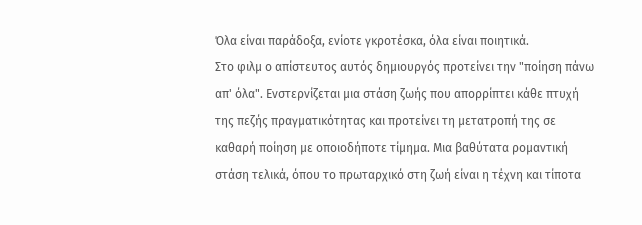Όλα είναι παράδοξα, ενίοτε γκροτέσκα, όλα είναι ποιητικά.
Στο φιλμ ο απίστευτος αυτός δημιουργός προτείνει την "ποίηση πάνω απ' όλα". Ενστερνίζεται μια στάση ζωής που απορρίπτει κάθε πτυχή της πεζής πραγματικότητας και προτείνει τη μετατροπή της σε καθαρή ποίηση με οποιοδήποτε τίμημα. Μια βαθύτατα ρομαντική στάση τελικά, όπου το πρωταρχικό στη ζωή είναι η τέχνη και τίποτα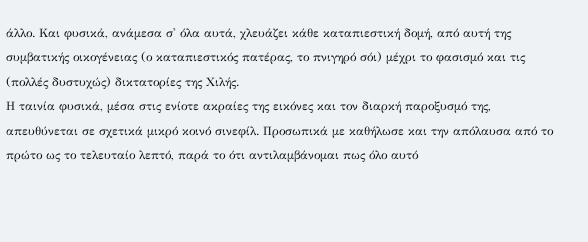άλλο. Και φυσικά, ανάμεσα σ' όλα αυτά, χλευάζει κάθε καταπιεστική δομή, από αυτή της συμβατικής οικογένειας (ο καταπιεστικός πατέρας, το πνιγηρό σόι) μέχρι το φασισμό και τις (πολλές δυστυχώς) δικτατορίες της Χιλής.
Η ταινία φυσικά, μέσα στις ενίοτε ακραίες της εικόνες και τον διαρκή παροξυσμό της, απευθύνεται σε σχετικά μικρό κοινό σινεφίλ. Προσωπικά με καθήλωσε και την απόλαυσα από το πρώτο ως το τελευταίο λεπτό, παρά το ότι αντιλαμβάνομαι πως όλο αυτό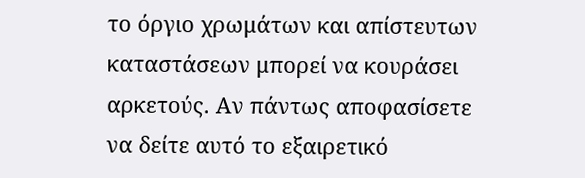το όργιο χρωμάτων και απίστευτων καταστάσεων μπορεί να κουράσει αρκετούς. Αν πάντως αποφασίσετε να δείτε αυτό το εξαιρετικό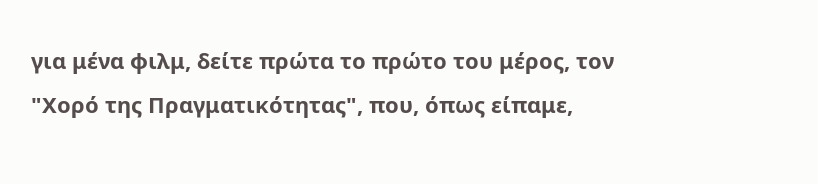για μένα φιλμ, δείτε πρώτα το πρώτο του μέρος, τον "Χορό της Πραγματικότητας", που, όπως είπαμε,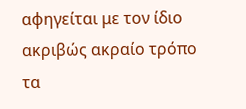αφηγείται με τον ίδιο ακριβώς ακραίο τρόπο τα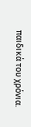παιδικά του χρόνια.